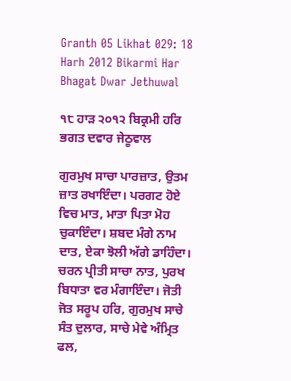Granth 05 Likhat 029: 18 Harh 2012 Bikarmi Har Bhagat Dwar Jethuwal

੧੮ ਹਾੜ ੨੦੧੨ ਬਿਕ੍ਰਮੀ ਹਰਿ ਭਗਤ ਦਵਾਰ ਜੇਠੂਵਾਲ

ਗੁਰਮੁਖ ਸਾਚਾ ਪਾਰਜ਼ਾਤ, ਉਤਮ ਜ਼ਾਤ ਰਖਾਇੰਦਾ। ਪਰਗਟ ਹੋਏ ਵਿਚ ਮਾਤ, ਮਾਤਾ ਪਿਤਾ ਮੋਹ ਚੁਕਾਇੰਦਾ। ਸ਼ਬਦ ਮੰਗੇ ਨਾਮ ਦਾਤ, ਏਕਾ ਝੋਲੀ ਅੱਗੇ ਡਾਹਿੰਦਾ। ਚਰਨ ਪ੍ਰੀਤੀ ਸਾਚਾ ਨਾਤ, ਪੁਰਖ ਬਿਧਾਤਾ ਵਰ ਮੰਗਾਇੰਦਾ। ਜੋਤੀ ਜੋਤ ਸਰੂਪ ਹਰਿ, ਗੁਰਮੁਖ ਸਾਚੇ ਸੰਤ ਦੁਲਾਰ, ਸਾਚੇ ਮੇਵੇ ਅੰਮ੍ਰਿਤ ਫਲ,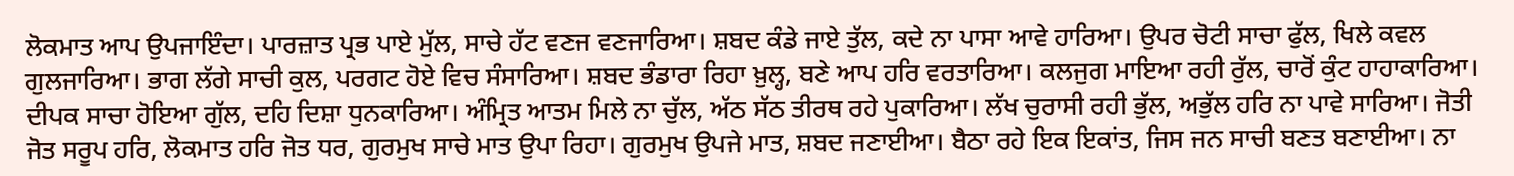ਲੋਕਮਾਤ ਆਪ ਉਪਜਾਇੰਦਾ। ਪਾਰਜ਼ਾਤ ਪ੍ਰਭ ਪਾਏ ਮੁੱਲ, ਸਾਚੇ ਹੱਟ ਵਣਜ ਵਣਜਾਰਿਆ। ਸ਼ਬਦ ਕੰਡੇ ਜਾਏ ਤੁੱਲ, ਕਦੇ ਨਾ ਪਾਸਾ ਆਵੇ ਹਾਰਿਆ। ਉਪਰ ਚੋਟੀ ਸਾਚਾ ਫੁੱਲ, ਖਿਲੇ ਕਵਲ ਗੁਲਜਾਰਿਆ। ਭਾਗ ਲੱਗੇ ਸਾਚੀ ਕੁਲ, ਪਰਗਟ ਹੋਏ ਵਿਚ ਸੰਸਾਰਿਆ। ਸ਼ਬਦ ਭੰਡਾਰਾ ਰਿਹਾ ਖ਼ੁਲ੍ਹ, ਬਣੇ ਆਪ ਹਰਿ ਵਰਤਾਰਿਆ। ਕਲਜੁਗ ਮਾਇਆ ਰਹੀ ਰੁੱਲ, ਚਾਰੋਂ ਕੁੰਟ ਹਾਹਾਕਾਰਿਆ। ਦੀਪਕ ਸਾਚਾ ਹੋਇਆ ਗੁੱਲ, ਦਹਿ ਦਿਸ਼ਾ ਧੁਨਕਾਰਿਆ। ਅੰਮ੍ਰਿਤ ਆਤਮ ਮਿਲੇ ਨਾ ਚੁੱਲ, ਅੱਠ ਸੱਠ ਤੀਰਥ ਰਹੇ ਪੁਕਾਰਿਆ। ਲੱਖ ਚੁਰਾਸੀ ਰਹੀ ਭੁੱਲ, ਅਭੁੱਲ ਹਰਿ ਨਾ ਪਾਵੇ ਸਾਰਿਆ। ਜੋਤੀ ਜੋਤ ਸਰੂਪ ਹਰਿ, ਲੋਕਮਾਤ ਹਰਿ ਜੋਤ ਧਰ, ਗੁਰਮੁਖ ਸਾਚੇ ਮਾਤ ਉਪਾ ਰਿਹਾ। ਗੁਰਮੁਖ ਉਪਜੇ ਮਾਤ, ਸ਼ਬਦ ਜਣਾਈਆ। ਬੈਠਾ ਰਹੇ ਇਕ ਇਕਾਂਤ, ਜਿਸ ਜਨ ਸਾਚੀ ਬਣਤ ਬਣਾਈਆ। ਨਾ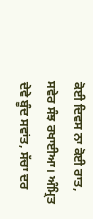ਕੋਈ ਦਿਵਸ ਨਾ ਕੋਈ ਰਾਤ, ਸਵੇਰ ਸੰਝ ਰਖਾਈਆ। ਅੰਮ੍ਰਿਤ ਦੇਵੇ ਬੂੰਦ ਸਵਾਂਤ, ਸੱਚਾ ਦਰ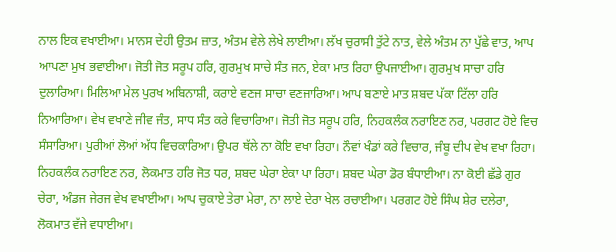ਨਾਲ ਇਕ ਵਖਾਈਆ। ਮਾਨਸ ਦੇਹੀ ਉਤਮ ਜ਼ਾਤ, ਅੰਤਮ ਵੇਲੇ ਲੇਖੇ ਲਾਈਆ। ਲੱਖ ਚੁਰਾਸੀ ਤੁੱਟੇ ਨਾਤ, ਵੇਲੇ ਅੰਤਮ ਨਾ ਪੁੱਛੇ ਵਾਤ, ਆਪ ਆਪਣਾ ਮੁਖ ਭਵਾਈਆ। ਜੋਤੀ ਜੋਤ ਸਰੂਪ ਹਰਿ, ਗੁਰਮੁਖ ਸਾਚੇ ਸੰਤ ਜਨ, ਏਕਾ ਮਾਤ ਰਿਹਾ ਉਪਜਾਈਆ। ਗੁਰਮੁਖ ਸਾਚਾ ਹਰਿ ਦੁਲਾਰਿਆ। ਮਿਲਿਆ ਮੇਲ ਪੁਰਖ ਅਬਿਨਾਸ਼ੀ, ਕਰਾਏ ਵਣਜ ਸਾਚਾ ਵਣਜਾਰਿਆ। ਆਪ ਬਣਾਏ ਮਾਤ ਸ਼ਬਦ ਪੱਕਾ ਟਿੱਲਾ ਹਰਿ ਨਿਆਰਿਆ। ਵੇਖ ਵਖਾਣੇ ਜੀਵ ਜੰਤ, ਸਾਧ ਸੰਤ ਕਰੇ ਵਿਚਾਰਿਆ। ਜੋਤੀ ਜੋਤ ਸਰੂਪ ਹਰਿ, ਨਿਹਕਲੰਕ ਨਰਾਇਣ ਨਰ, ਪਰਗਟ ਹੋਏ ਵਿਚ ਸੰਸਾਰਿਆ। ਪੁਰੀਆਂ ਲੋਆਂ ਅੱਧ ਵਿਚਕਾਰਿਆ। ਉਪਰ ਥੱਲੇ ਨਾ ਕੋਇ ਵਖਾ ਰਿਹਾ। ਨੌਵਾਂ ਖੰਡਾਂ ਕਰੇ ਵਿਚਾਰ, ਜੰਬੂ ਦੀਪ ਵੇਖ ਵਖਾ ਰਿਹਾ। ਨਿਹਕਲੰਕ ਨਰਾਇਣ ਨਰ, ਲੋਕਮਾਤ ਹਰਿ ਜੋਤ ਧਰ, ਸ਼ਬਦ ਘੇਰਾ ਏਕਾ ਪਾ ਰਿਹਾ। ਸ਼ਬਦ ਘੇਰਾ ਡੋਰ ਬੰਧਾਈਆ। ਨਾ ਕੋਈ ਛੱਡੇ ਗੁਰ ਚੇਰਾ, ਅੰਡਜ ਜੇਰਜ ਵੇਖ ਵਖਾਈਆ। ਆਪ ਚੁਕਾਏ ਤੇਰਾ ਮੇਰਾ, ਨਾ ਲਾਏ ਦੇਰਾ ਖੇਲ ਰਚਾਈਆ। ਪਰਗਟ ਹੋਏ ਸਿੰਘ ਸ਼ੇਰ ਦਲੇਰਾ, ਲੋਕਮਾਤ ਵੱਜੇ ਵਧਾਈਆ।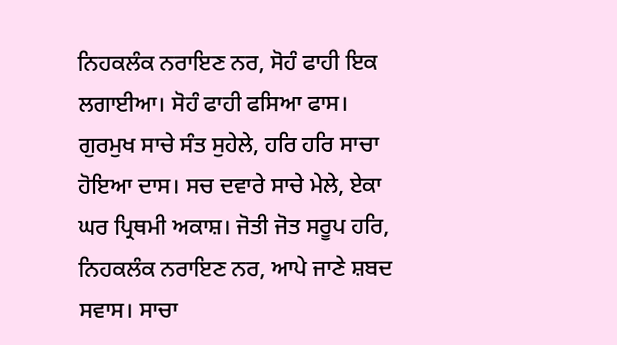ਨਿਹਕਲੰਕ ਨਰਾਇਣ ਨਰ, ਸੋਹੰ ਫਾਹੀ ਇਕ ਲਗਾਈਆ। ਸੋਹੰ ਫਾਹੀ ਫਸਿਆ ਫਾਸ। ਗੁਰਮੁਖ ਸਾਚੇ ਸੰਤ ਸੁਹੇਲੇ, ਹਰਿ ਹਰਿ ਸਾਚਾ ਹੋਇਆ ਦਾਸ। ਸਚ ਦਵਾਰੇ ਸਾਚੇ ਮੇਲੇ, ਏਕਾ ਘਰ ਪ੍ਰਿਥਮੀ ਅਕਾਸ਼। ਜੋਤੀ ਜੋਤ ਸਰੂਪ ਹਰਿ, ਨਿਹਕਲੰਕ ਨਰਾਇਣ ਨਰ, ਆਪੇ ਜਾਣੇ ਸ਼ਬਦ ਸਵਾਸ। ਸਾਚਾ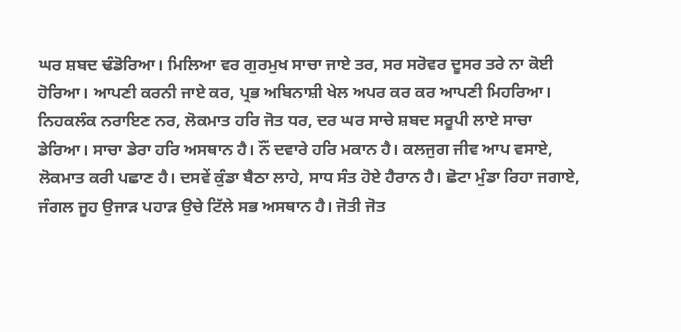ਘਰ ਸ਼ਬਦ ਢੰਡੋਰਿਆ। ਮਿਲਿਆ ਵਰ ਗੁਰਮੁਖ ਸਾਚਾ ਜਾਏ ਤਰ, ਸਰ ਸਰੋਵਰ ਦੂਸਰ ਤਰੇ ਨਾ ਕੋਈ ਹੋਰਿਆ। ਆਪਣੀ ਕਰਨੀ ਜਾਏ ਕਰ, ਪ੍ਰਭ ਅਬਿਨਾਸ਼ੀ ਖੇਲ ਅਪਰ ਕਰ ਕਰ ਆਪਣੀ ਮਿਹਰਿਆ। ਨਿਹਕਲੰਕ ਨਰਾਇਣ ਨਰ, ਲੋਕਮਾਤ ਹਰਿ ਜੋਤ ਧਰ, ਦਰ ਘਰ ਸਾਚੇ ਸ਼ਬਦ ਸਰੂਪੀ ਲਾਏ ਸਾਚਾ ਡੇਰਿਆ। ਸਾਚਾ ਡੇਰਾ ਹਰਿ ਅਸਥਾਨ ਹੈ। ਨੌਂ ਦਵਾਰੇ ਹਰਿ ਮਕਾਨ ਹੈ। ਕਲਜੁਗ ਜੀਵ ਆਪ ਵਸਾਏ, ਲੋਕਮਾਤ ਕਰੀ ਪਛਾਣ ਹੈ। ਦਸਵੇਂ ਕੁੰਡਾ ਬੈਠਾ ਲਾਹੇ, ਸਾਧ ਸੰਤ ਹੋਏ ਹੈਰਾਨ ਹੈ। ਛੋਟਾ ਮੁੰਡਾ ਰਿਹਾ ਜਗਾਏ, ਜੰਗਲ ਜੂਹ ਉਜਾੜ ਪਹਾੜ ਉਚੇ ਟਿੱਲੇ ਸਭ ਅਸਥਾਨ ਹੈ। ਜੋਤੀ ਜੋਤ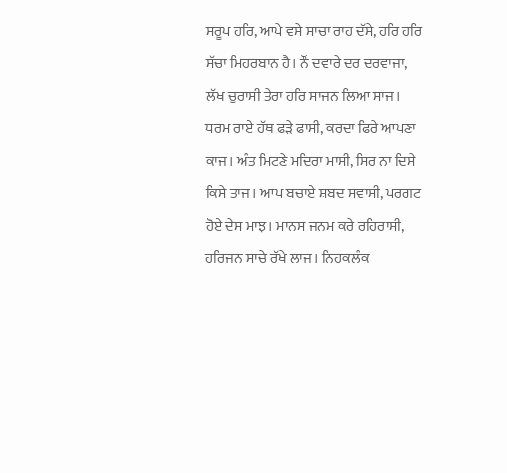ਸਰੂਪ ਹਰਿ, ਆਪੇ ਵਸੇ ਸਾਚਾ ਰਾਹ ਦੱਸੇ, ਹਰਿ ਹਰਿ ਸੱਚਾ ਮਿਹਰਬਾਨ ਹੈ। ਨੌਂ ਦਵਾਰੇ ਦਰ ਦਰਵਾਜਾ, ਲੱਖ ਚੁਰਾਸੀ ਤੇਰਾ ਹਰਿ ਸਾਜਨ ਲਿਆ ਸਾਜ। ਧਰਮ ਰਾਏ ਹੱਥ ਫੜੇ ਫਾਸੀ, ਕਰਦਾ ਫਿਰੇ ਆਪਣਾ ਕਾਜ। ਅੰਤ ਮਿਟਣੇ ਮਦਿਰਾ ਮਾਸੀ, ਸਿਰ ਨਾ ਦਿਸੇ ਕਿਸੇ ਤਾਜ। ਆਪ ਬਚਾਏ ਸ਼ਬਦ ਸਵਾਸੀ, ਪਰਗਟ ਹੋਏ ਦੇਸ ਮਾਝ। ਮਾਨਸ ਜਨਮ ਕਰੇ ਰਹਿਰਾਸੀ, ਹਰਿਜਨ ਸਾਚੇ ਰੱਖੇ ਲਾਜ। ਨਿਹਕਲੰਕ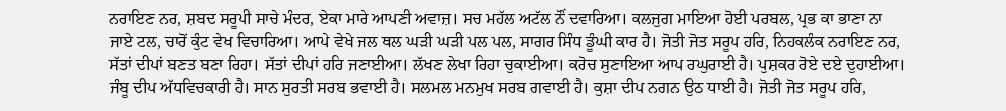ਨਰਾਇਣ ਨਰ, ਸ਼ਬਦ ਸਰੂਪੀ ਸਾਚੇ ਮੰਦਰ, ਏਕਾ ਮਾਰੇ ਆਪਣੀ ਅਵਾਜ਼। ਸਚ ਮਹੱਲ ਅਟੱਲ ਨੌਂ ਦਵਾਰਿਆ। ਕਲਜੁਗ ਮਾਇਆ ਹੋਈ ਪਰਬਲ, ਪ੍ਰਭ ਕਾ ਭਾਣਾ ਨਾ ਜਾਏ ਟਲ, ਚਾਰੋਂ ਕੁੰਟ ਵੇਖ ਵਿਚਾਰਿਆ। ਆਪੇ ਵੇਖੇ ਜਲ ਥਲ ਘੜੀ ਘੜੀ ਪਲ ਪਲ, ਸਾਗਰ ਸਿੰਧ ਡੂੰਘੀ ਕਾਰ ਹੈ। ਜੋਤੀ ਜੋਤ ਸਰੂਪ ਹਰਿ, ਨਿਹਕਲੰਕ ਨਰਾਇਣ ਨਰ, ਸੱਤਾਂ ਦੀਪਾਂ ਬਣਤ ਬਣਾ ਰਿਹਾ। ਸੱਤਾਂ ਦੀਪਾਂ ਹਰਿ ਜਣਾਈਆ। ਲੱਖਣ ਲੇਖਾ ਰਿਹਾ ਚੁਕਾਈਆ। ਕਰੋਚ ਸੁਣਾਇਆ ਆਪ ਰਘੁਰਾਈ ਹੈ। ਪੁਸ਼ਕਰ ਰੋਏ ਦਏ ਦੁਹਾਈਆ। ਜੰਬੂ ਦੀਪ ਅੱਧਵਿਚਕਾਰੀ ਹੈ। ਸਾਨ ਸੁਰਤੀ ਸਰਬ ਭਵਾਈ ਹੈ। ਸਲਮਲ ਮਨਮੁਖ ਸਰਬ ਗਵਾਈ ਹੈ। ਕੁਸ਼ਾ ਦੀਪ ਨਗਨ ਉਠ ਧਾਈ ਹੈ। ਜੋਤੀ ਜੋਤ ਸਰੂਪ ਹਰਿ,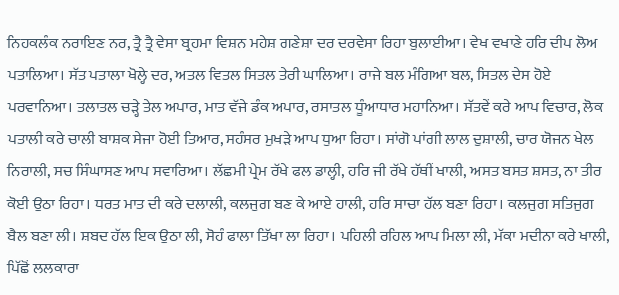ਨਿਹਕਲੰਕ ਨਰਾਇਣ ਨਰ, ਤ੍ਰੈ ਤ੍ਰੈ ਵੇਸਾ ਬ੍ਰਹਮਾ ਵਿਸ਼ਨ ਮਹੇਸ਼ ਗਣੇਸ਼ਾ ਦਰ ਦਰਵੇਸਾ ਰਿਹਾ ਬੁਲਾਈਆ। ਵੇਖ ਵਖਾਣੇ ਹਰਿ ਦੀਪ ਲੋਅ ਪਤਾਲਿਆ। ਸੱਤ ਪਤਾਲਾ ਖੋਲ੍ਹੇ ਦਰ, ਅਤਲ ਵਿਤਲ ਸਿਤਲ ਤੇਰੀ ਘਾਲਿਆ। ਰਾਜੇ ਬਲ ਮੰਗਿਆ ਬਲ, ਸਿਤਲ ਦੇਸ ਹੋਏ ਪਰਵਾਨਿਆ। ਤਲਾਤਲ ਚੜ੍ਹੇ ਤੇਲ ਅਪਾਰ, ਮਾਤ ਵੱਜੇ ਡੰਕ ਅਪਾਰ, ਰਸਾਤਲ ਧੂੰਆਧਾਰ ਮਹਾਨਿਆ। ਸੱਤਵੇਂ ਕਰੇ ਆਪ ਵਿਚਾਰ, ਲੋਕ ਪਤਾਲੀ ਕਰੇ ਚਾਲੀ ਬਾਸ਼ਕ ਸੇਜਾ ਹੋਈ ਤਿਆਰ, ਸਹੰਸਰ ਮੁਖੜੇ ਆਪ ਧੁਆ ਰਿਹਾ। ਸਾਂਗੋ ਪਾਂਗੀ ਲਾਲ ਦੁਸ਼ਾਲੀ, ਚਾਰ ਯੋਜਨ ਖੇਲ ਨਿਰਾਲੀ, ਸਚ ਸਿੰਘਾਸਣ ਆਪ ਸਵਾਰਿਆ। ਲੱਛਮੀ ਪ੍ਰੇਮ ਰੱਖੇ ਫਲ ਡਾਲ੍ਹੀ, ਹਰਿ ਜੀ ਰੱਖੇ ਹੱਥੀਂ ਖਾਲੀ, ਅਸਤ ਬਸਤ ਸ਼ਸਤ, ਨਾ ਤੀਰ ਕੋਈ ਉਠਾ ਰਿਹਾ। ਧਰਤ ਮਾਤ ਦੀ ਕਰੇ ਦਲਾਲੀ, ਕਲਜੁਗ ਬਣ ਕੇ ਆਏ ਹਾਲੀ, ਹਰਿ ਸਾਚਾ ਹੱਲ ਬਣਾ ਰਿਹਾ। ਕਲਜੁਗ ਸਤਿਜੁਗ ਬੈਲ ਬਣਾ ਲੀ। ਸ਼ਬਦ ਹੱਲ ਇਕ ਉਠਾ ਲੀ, ਸੋਹੰ ਫਾਲਾ ਤਿੱਖਾ ਲਾ ਰਿਹਾ। ਪਹਿਲੀ ਰਹਿਲ ਆਪ ਮਿਲਾ ਲੀ, ਮੱਕਾ ਮਦੀਨਾ ਕਰੇ ਖਾਲੀ, ਪਿੱਛੋਂ ਲਲਕਾਰਾ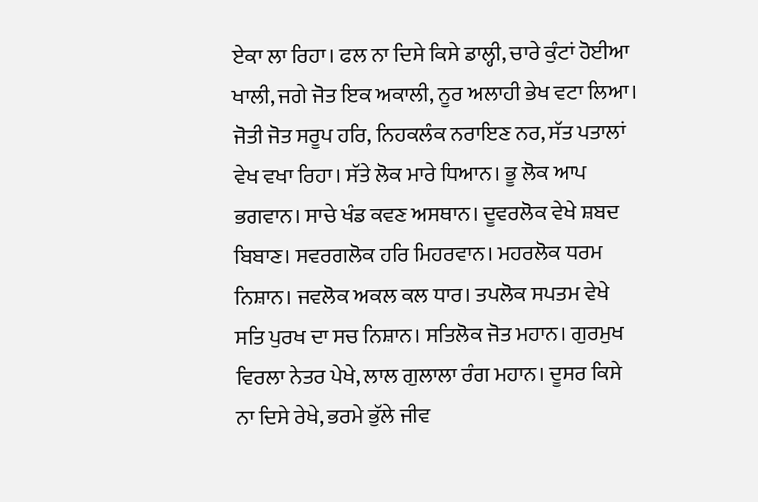ਏਕਾ ਲਾ ਰਿਹਾ। ਫਲ ਨਾ ਦਿਸੇ ਕਿਸੇ ਡਾਲ੍ਹੀ, ਚਾਰੇ ਕੁੰਟਾਂ ਹੋਈਆ ਖਾਲੀ, ਜਗੇ ਜੋਤ ਇਕ ਅਕਾਲੀ, ਨੂਰ ਅਲਾਹੀ ਭੇਖ ਵਟਾ ਲਿਆ। ਜੋਤੀ ਜੋਤ ਸਰੂਪ ਹਰਿ, ਨਿਹਕਲੰਕ ਨਰਾਇਣ ਨਰ, ਸੱਤ ਪਤਾਲਾਂ ਵੇਖ ਵਖਾ ਰਿਹਾ। ਸੱਤੇ ਲੋਕ ਮਾਰੇ ਧਿਆਨ। ਭੂ ਲੋਕ ਆਪ ਭਗਵਾਨ। ਸਾਚੇ ਖੰਡ ਕਵਣ ਅਸਥਾਨ। ਦੂਵਰਲੋਕ ਵੇਖੇ ਸ਼ਬਦ ਬਿਬਾਣ। ਸਵਰਗਲੋਕ ਹਰਿ ਮਿਹਰਵਾਨ। ਮਹਰਲੋਕ ਧਰਮ ਨਿਸ਼ਾਨ। ਜਵਲੋਕ ਅਕਲ ਕਲ ਧਾਰ। ਤਪਲੋਕ ਸਪਤਮ ਵੇਖੇ ਸਤਿ ਪੁਰਖ ਦਾ ਸਚ ਨਿਸ਼ਾਨ। ਸਤਿਲੋਕ ਜੋਤ ਮਹਾਨ। ਗੁਰਮੁਖ ਵਿਰਲਾ ਨੇਤਰ ਪੇਖੇ, ਲਾਲ ਗੁਲਾਲਾ ਰੰਗ ਮਹਾਨ। ਦੂਸਰ ਕਿਸੇ ਨਾ ਦਿਸੇ ਰੇਖੇ, ਭਰਮੇ ਭੁੱਲੇ ਜੀਵ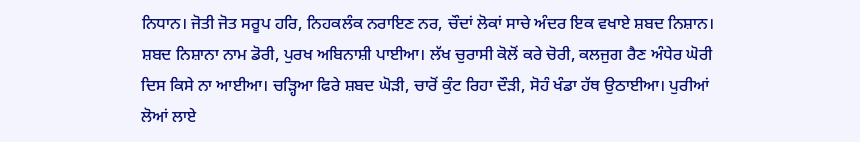ਨਿਧਾਨ। ਜੋਤੀ ਜੋਤ ਸਰੂਪ ਹਰਿ, ਨਿਹਕਲੰਕ ਨਰਾਇਣ ਨਰ, ਚੌਦਾਂ ਲੋਕਾਂ ਸਾਚੇ ਅੰਦਰ ਇਕ ਵਖਾਏ ਸ਼ਬਦ ਨਿਸ਼ਾਨ। ਸ਼ਬਦ ਨਿਸ਼ਾਨਾ ਨਾਮ ਡੋਰੀ, ਪੁਰਖ ਅਬਿਨਾਸ਼ੀ ਪਾਈਆ। ਲੱਖ ਚੁਰਾਸੀ ਕੋਲੋਂ ਕਰੇ ਚੋਰੀ, ਕਲਜੁਗ ਰੈਣ ਅੰਧੇਰ ਘੋਰੀ ਦਿਸ ਕਿਸੇ ਨਾ ਆਈਆ। ਚੜ੍ਹਿਆ ਫਿਰੇ ਸ਼ਬਦ ਘੋੜੀ, ਚਾਰੋਂ ਕੁੰਟ ਰਿਹਾ ਦੌੜੀ, ਸੋਹੰ ਖੰਡਾ ਹੱਥ ਉਠਾਈਆ। ਪੁਰੀਆਂ ਲੋਆਂ ਲਾਏ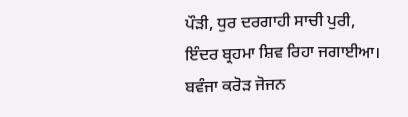ਪੌੜੀ, ਧੁਰ ਦਰਗਾਹੀ ਸਾਚੀ ਪੁਰੀ, ਇੰਦਰ ਬ੍ਰਹਮਾ ਸ਼ਿਵ ਰਿਹਾ ਜਗਾਈਆ। ਬਵੰਜਾ ਕਰੋੜ ਜੋਜਨ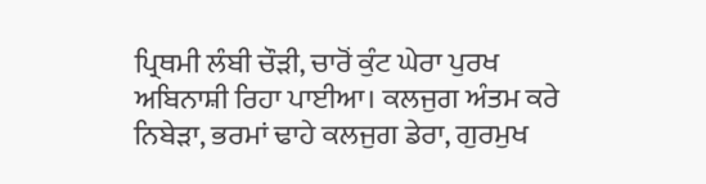ਪ੍ਰਿਥਮੀ ਲੰਬੀ ਚੌੜੀ, ਚਾਰੋਂ ਕੁੰਟ ਘੇਰਾ ਪੁਰਖ ਅਬਿਨਾਸ਼ੀ ਰਿਹਾ ਪਾਈਆ। ਕਲਜੁਗ ਅੰਤਮ ਕਰੇ ਨਿਬੇੜਾ, ਭਰਮਾਂ ਢਾਹੇ ਕਲਜੁਗ ਡੇਰਾ, ਗੁਰਮੁਖ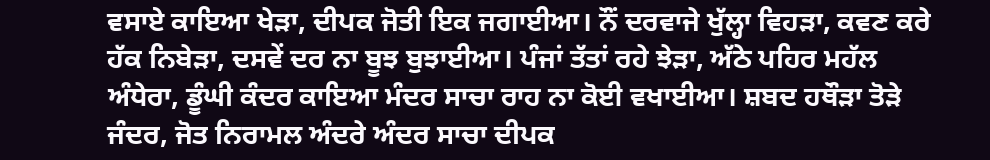ਵਸਾਏ ਕਾਇਆ ਖੇੜਾ, ਦੀਪਕ ਜੋਤੀ ਇਕ ਜਗਾਈਆ। ਨੌਂ ਦਰਵਾਜੇ ਖੁੱਲ੍ਹਾ ਵਿਹੜਾ, ਕਵਣ ਕਰੇ ਹੱਕ ਨਿਬੇੜਾ, ਦਸਵੇਂ ਦਰ ਨਾ ਬੂਝ ਬੁਝਾਈਆ। ਪੰਜਾਂ ਤੱਤਾਂ ਰਹੇ ਝੇੜਾ, ਅੱਠੇ ਪਹਿਰ ਮਹੱਲ ਅੰਧੇਰਾ, ਡੂੰਘੀ ਕੰਦਰ ਕਾਇਆ ਮੰਦਰ ਸਾਚਾ ਰਾਹ ਨਾ ਕੋਈ ਵਖਾਈਆ। ਸ਼ਬਦ ਹਥੌੜਾ ਤੋੜੇ ਜੰਦਰ, ਜੋਤ ਨਿਰਾਮਲ ਅੰਦਰੇ ਅੰਦਰ ਸਾਚਾ ਦੀਪਕ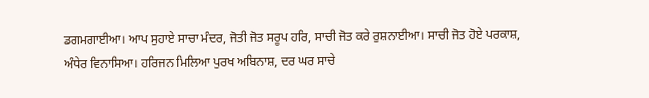ਡਗਮਗਾਈਆ। ਆਪ ਸੁਹਾਏ ਸਾਚਾ ਮੰਦਰ, ਜੋਤੀ ਜੋਤ ਸਰੂਪ ਹਰਿ, ਸਾਚੀ ਜੋਤ ਕਰੇ ਰੁਸ਼ਨਾਈਆ। ਸਾਚੀ ਜੋਤ ਹੋਏ ਪਰਕਾਸ਼, ਅੰਧੇਰ ਵਿਨਾਸਿਆ। ਹਰਿਜਨ ਮਿਲਿਆ ਪੁਰਖ ਅਬਿਨਾਸ਼, ਦਰ ਘਰ ਸਾਚੇ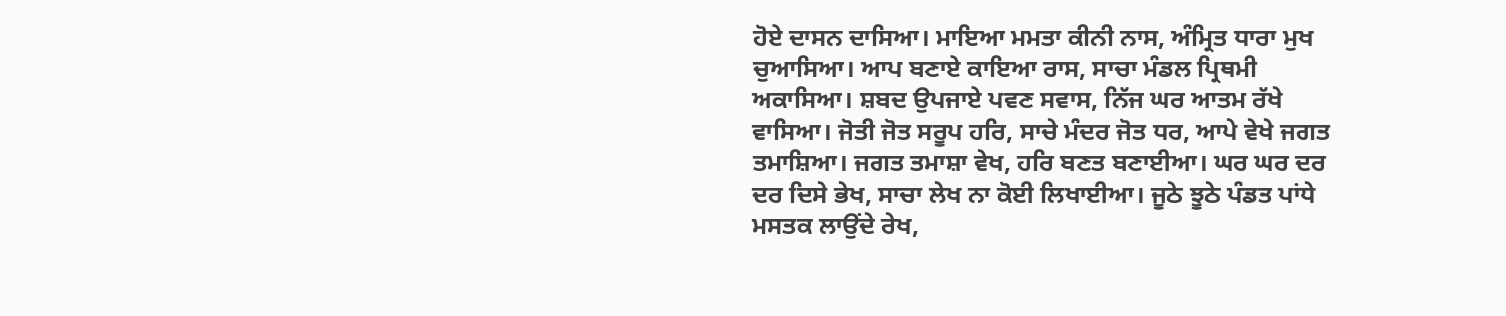ਹੋਏ ਦਾਸਨ ਦਾਸਿਆ। ਮਾਇਆ ਮਮਤਾ ਕੀਨੀ ਨਾਸ, ਅੰਮ੍ਰਿਤ ਧਾਰਾ ਮੁਖ ਚੁਆਸਿਆ। ਆਪ ਬਣਾਏ ਕਾਇਆ ਰਾਸ, ਸਾਚਾ ਮੰਡਲ ਪ੍ਰਿਥਮੀ ਅਕਾਸਿਆ। ਸ਼ਬਦ ਉਪਜਾਏ ਪਵਣ ਸਵਾਸ, ਨਿੱਜ ਘਰ ਆਤਮ ਰੱਖੇ ਵਾਸਿਆ। ਜੋਤੀ ਜੋਤ ਸਰੂਪ ਹਰਿ, ਸਾਚੇ ਮੰਦਰ ਜੋਤ ਧਰ, ਆਪੇ ਵੇਖੇ ਜਗਤ ਤਮਾਸ਼ਿਆ। ਜਗਤ ਤਮਾਸ਼ਾ ਵੇਖ, ਹਰਿ ਬਣਤ ਬਣਾਈਆ। ਘਰ ਘਰ ਦਰ ਦਰ ਦਿਸੇ ਭੇਖ, ਸਾਚਾ ਲੇਖ ਨਾ ਕੋਈ ਲਿਖਾਈਆ। ਜੂਠੇ ਝੂਠੇ ਪੰਡਤ ਪਾਂਧੇ ਮਸਤਕ ਲਾਉਂਦੇ ਰੇਖ,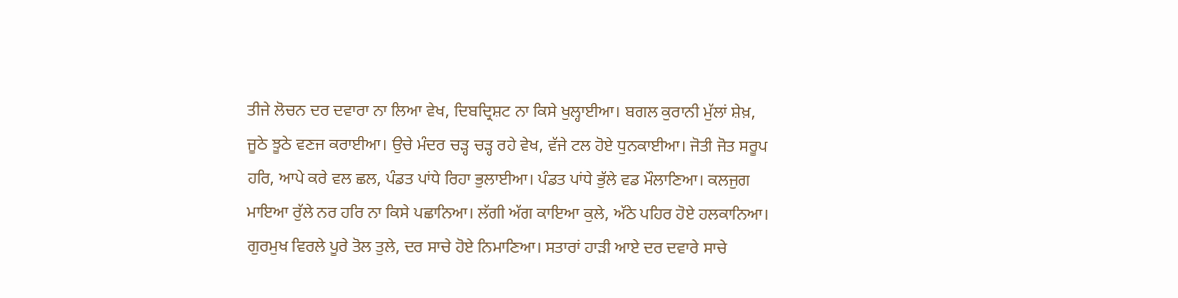ਤੀਜੇ ਲੋਚਨ ਦਰ ਦਵਾਰਾ ਨਾ ਲਿਆ ਵੇਖ, ਦਿਬਦ੍ਰਿਸ਼ਟ ਨਾ ਕਿਸੇ ਖੁਲ੍ਹਾਈਆ। ਬਗਲ ਕੁਰਾਨੀ ਮੁੱਲਾਂ ਸ਼ੇਖ਼, ਜੂਠੇ ਝੂਠੇ ਵਣਜ ਕਰਾਈਆ। ਉਚੇ ਮੰਦਰ ਚੜ੍ਹ ਚੜ੍ਹ ਰਹੇ ਵੇਖ, ਵੱਜੇ ਟਲ ਹੋਏ ਧੁਨਕਾਈਆ। ਜੋਤੀ ਜੋਤ ਸਰੂਪ ਹਰਿ, ਆਪੇ ਕਰੇ ਵਲ ਛਲ, ਪੰਡਤ ਪਾਂਧੇ ਰਿਹਾ ਭੁਲਾਈਆ। ਪੰਡਤ ਪਾਂਧੇ ਭੁੱਲੇ ਵਡ ਮੌਲਾਣਿਆ। ਕਲਜੁਗ ਮਾਇਆ ਰੁੱਲੇ ਨਰ ਹਰਿ ਨਾ ਕਿਸੇ ਪਛਾਨਿਆ। ਲੱਗੀ ਅੱਗ ਕਾਇਆ ਕੁਲੇ, ਅੱਠੇ ਪਹਿਰ ਹੋਏ ਹਲਕਾਨਿਆ। ਗੁਰਮੁਖ ਵਿਰਲੇ ਪੂਰੇ ਤੋਲ ਤੁਲੇ, ਦਰ ਸਾਚੇ ਹੋਏ ਨਿਮਾਣਿਆ। ਸਤਾਰਾਂ ਹਾੜੀ ਆਏ ਦਰ ਦਵਾਰੇ ਸਾਚੇ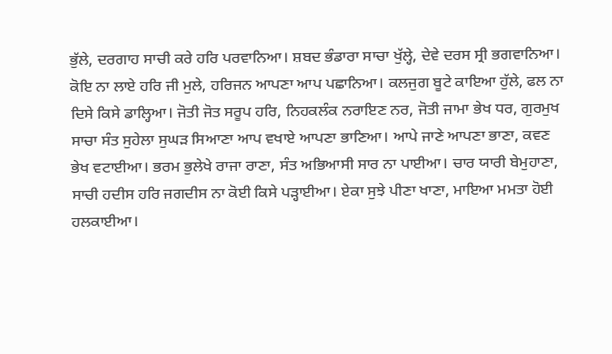ਭੁੱਲੇ, ਦਰਗਾਹ ਸਾਚੀ ਕਰੇ ਹਰਿ ਪਰਵਾਨਿਆ। ਸ਼ਬਦ ਭੰਡਾਰਾ ਸਾਚਾ ਖੁੱਲ੍ਹੇ, ਦੇਵੇ ਦਰਸ ਸ੍ਰੀ ਭਗਵਾਨਿਆ। ਕੋਇ ਨਾ ਲਾਏ ਹਰਿ ਜੀ ਮੁਲੇ, ਹਰਿਜਨ ਆਪਣਾ ਆਪ ਪਛਾਨਿਆ। ਕਲਜੁਗ ਬੂਟੇ ਕਾਇਆ ਹੁੱਲੇ, ਫਲ ਨਾ ਦਿਸੇ ਕਿਸੇ ਡਾਲ੍ਹਿਆ। ਜੋਤੀ ਜੋਤ ਸਰੂਪ ਹਰਿ, ਨਿਹਕਲੰਕ ਨਰਾਇਣ ਨਰ, ਜੋਤੀ ਜਾਮਾ ਭੇਖ ਧਰ, ਗੁਰਮੁਖ ਸਾਚਾ ਸੰਤ ਸੁਹੇਲਾ ਸੁਘੜ ਸਿਆਣਾ ਆਪ ਵਖਾਏ ਆਪਣਾ ਭਾਣਿਆ। ਆਪੇ ਜਾਣੇ ਆਪਣਾ ਭਾਣਾ, ਕਵਣ ਭੇਖ ਵਟਾਈਆ। ਭਰਮ ਭੁਲੇਖੇ ਰਾਜਾ ਰਾਣਾ, ਸੰਤ ਅਭਿਆਸੀ ਸਾਰ ਨਾ ਪਾਈਆ। ਚਾਰ ਯਾਰੀ ਬੇਮੁਹਾਣਾ, ਸਾਚੀ ਹਦੀਸ ਹਰਿ ਜਗਦੀਸ ਨਾ ਕੋਈ ਕਿਸੇ ਪੜ੍ਹਾਈਆ। ਏਕਾ ਸੁਝੇ ਪੀਣਾ ਖਾਣਾ, ਮਾਇਆ ਮਮਤਾ ਹੋਈ ਹਲਕਾਈਆ।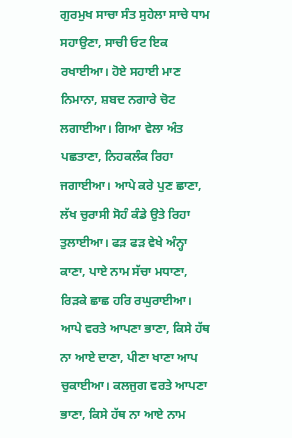ਗੁਰਮੁਖ ਸਾਚਾ ਸੰਤ ਸੁਹੇਲਾ ਸਾਚੇ ਧਾਮ ਸਹਾਉਣਾ, ਸਾਚੀ ਓਟ ਇਕ ਰਖਾਈਆ। ਹੋਏ ਸਹਾਈ ਮਾਣ ਨਿਮਾਨਾ, ਸ਼ਬਦ ਨਗਾਰੇ ਚੋਟ ਲਗਾਈਆ। ਗਿਆ ਵੇਲਾ ਅੰਤ ਪਛਤਾਣਾ, ਨਿਹਕਲੰਕ ਰਿਹਾ ਜਗਾਈਆ। ਆਪੇ ਕਰੇ ਪੁਣ ਛਾਣਾ, ਲੱਖ ਚੁਰਾਸੀ ਸੋਹੰ ਕੰਡੇ ਉਤੇ ਰਿਹਾ ਤੁਲਾਈਆ। ਫੜ ਫੜ ਵੇਖੇ ਅੰਨ੍ਹਾ ਕਾਣਾ, ਪਾਏ ਨਾਮ ਸੱਚਾ ਮਧਾਣਾ, ਰਿੜਕੇ ਛਾਛ ਹਰਿ ਰਘੁਰਾਈਆ। ਆਪੇ ਵਰਤੇ ਆਪਣਾ ਭਾਣਾ, ਕਿਸੇ ਹੱਥ ਨਾ ਆਏ ਦਾਣਾ, ਪੀਣਾ ਖਾਣਾ ਆਪ ਚੁਕਾਈਆ। ਕਲਜੁਗ ਵਰਤੇ ਆਪਣਾ ਭਾਣਾ, ਕਿਸੇ ਹੱਥ ਨਾ ਆਏ ਨਾਮ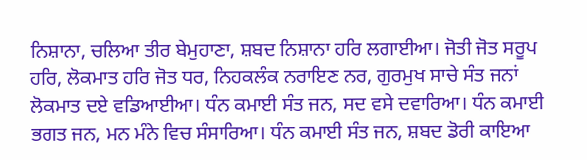ਨਿਸ਼ਾਨਾ, ਚਲਿਆ ਤੀਰ ਬੇਮੁਹਾਣਾ, ਸ਼ਬਦ ਨਿਸ਼ਾਨਾ ਹਰਿ ਲਗਾਈਆ। ਜੋਤੀ ਜੋਤ ਸਰੂਪ ਹਰਿ, ਲੋਕਮਾਤ ਹਰਿ ਜੋਤ ਧਰ, ਨਿਹਕਲੰਕ ਨਰਾਇਣ ਨਰ, ਗੁਰਮੁਖ ਸਾਚੇ ਸੰਤ ਜਨਾਂ ਲੋਕਮਾਤ ਦਏ ਵਡਿਆਈਆ। ਧੰਨ ਕਮਾਈ ਸੰਤ ਜਨ, ਸਦ ਵਸੇ ਦਵਾਰਿਆ। ਧੰਨ ਕਮਾਈ ਭਗਤ ਜਨ, ਮਨ ਮੰਨੇ ਵਿਚ ਸੰਸਾਰਿਆ। ਧੰਨ ਕਮਾਈ ਸੰਤ ਜਨ, ਸ਼ਬਦ ਡੋਰੀ ਕਾਇਆ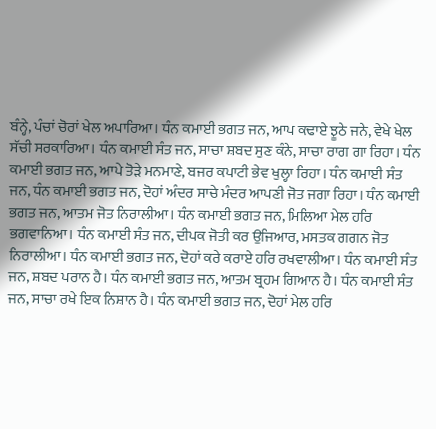ਬੰਨ੍ਹੇ, ਪੰਚਾਂ ਚੋਰਾਂ ਖੇਲ ਅਪਾਰਿਆ। ਧੰਨ ਕਮਾਈ ਭਗਤ ਜਨ, ਆਪ ਕਢਾਏ ਝੂਠੇ ਜਨੇ, ਵੇਖੇ ਖੇਲ ਸੱਚੀ ਸਰਕਾਰਿਆ। ਧੰਨ ਕਮਾਈ ਸੰਤ ਜਨ, ਸਾਚਾ ਸ਼ਬਦ ਸੁਣ ਕੰਨੇ, ਸਾਚਾ ਰਾਗ ਗਾ ਰਿਹਾ। ਧੰਨ ਕਮਾਈ ਭਗਤ ਜਨ, ਆਪੇ ਤੋੜੇ ਮਨਮਾਣੇ, ਬਜਰ ਕਪਾਟੀ ਭੇਵ ਖੁਲ੍ਹਾ ਰਿਹਾ। ਧੰਨ ਕਮਾਈ ਸੰਤ ਜਨ, ਧੰਨ ਕਮਾਈ ਭਗਤ ਜਨ, ਦੋਹਾਂ ਅੰਦਰ ਸਾਚੇ ਮੰਦਰ ਆਪਣੀ ਜੋਤ ਜਗਾ ਰਿਹਾ। ਧੰਨ ਕਮਾਈ ਭਗਤ ਜਨ, ਆਤਮ ਜੋਤ ਨਿਰਾਲੀਆ। ਧੰਨ ਕਮਾਈ ਭਗਤ ਜਨ, ਮਿਲਿਆ ਮੇਲ ਹਰਿ ਭਗਵਾਨਿਆ। ਧੰਨ ਕਮਾਈ ਸੰਤ ਜਨ, ਦੀਪਕ ਜੋਤੀ ਕਰ ਉਜਿਆਰ, ਮਸਤਕ ਗਗਨ ਜੋਤ ਨਿਰਾਲੀਆ। ਧੰਨ ਕਮਾਈ ਭਗਤ ਜਨ, ਦੋਹਾਂ ਕਰੇ ਕਰਾਏ ਹਰਿ ਰਖਵਾਲੀਆ। ਧੰਨ ਕਮਾਈ ਸੰਤ ਜਨ, ਸ਼ਬਦ ਪਰਾਨ ਹੈ। ਧੰਨ ਕਮਾਈ ਭਗਤ ਜਨ, ਆਤਮ ਬ੍ਰਹਮ ਗਿਆਨ ਹੈ। ਧੰਨ ਕਮਾਈ ਸੰਤ ਜਨ, ਸਾਚਾ ਰਖੇ ਇਕ ਨਿਸ਼ਾਨ ਹੈ। ਧੰਨ ਕਮਾਈ ਭਗਤ ਜਨ, ਦੋਹਾਂ ਮੇਲ ਹਰਿ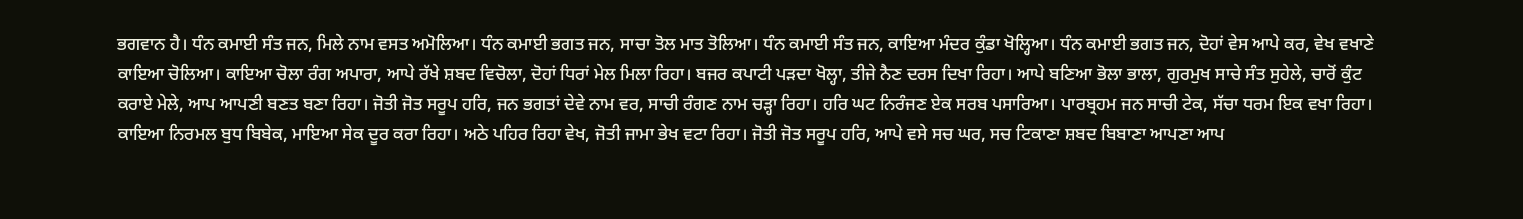ਭਗਵਾਨ ਹੈ। ਧੰਨ ਕਮਾਈ ਸੰਤ ਜਨ, ਮਿਲੇ ਨਾਮ ਵਸਤ ਅਮੋਲਿਆ। ਧੰਨ ਕਮਾਈ ਭਗਤ ਜਨ, ਸਾਚਾ ਤੋਲ ਮਾਤ ਤੋਲਿਆ। ਧੰਨ ਕਮਾਈ ਸੰਤ ਜਨ, ਕਾਇਆ ਮੰਦਰ ਕੁੰਡਾ ਖੋਲ੍ਹਿਆ। ਧੰਨ ਕਮਾਈ ਭਗਤ ਜਨ, ਦੋਹਾਂ ਵੇਸ ਆਪੇ ਕਰ, ਵੇਖ ਵਖਾਣੇ ਕਾਇਆ ਚੋਲਿਆ। ਕਾਇਆ ਚੋਲਾ ਰੰਗ ਅਪਾਰਾ, ਆਪੇ ਰੱਖੇ ਸ਼ਬਦ ਵਿਚੋਲਾ, ਦੋਹਾਂ ਧਿਰਾਂ ਮੇਲ ਮਿਲਾ ਰਿਹਾ। ਬਜਰ ਕਪਾਟੀ ਪੜਦਾ ਖੋਲ੍ਹਾ, ਤੀਜੇ ਨੈਣ ਦਰਸ ਦਿਖਾ ਰਿਹਾ। ਆਪੇ ਬਣਿਆ ਭੋਲਾ ਭਾਲਾ, ਗੁਰਮੁਖ ਸਾਚੇ ਸੰਤ ਸੁਹੇਲੇ, ਚਾਰੋਂ ਕੁੰਟ ਕਰਾਏ ਮੇਲੇ, ਆਪ ਆਪਣੀ ਬਣਤ ਬਣਾ ਰਿਹਾ। ਜੋਤੀ ਜੋਤ ਸਰੂਪ ਹਰਿ, ਜਨ ਭਗਤਾਂ ਦੇਵੇ ਨਾਮ ਵਰ, ਸਾਚੀ ਰੰਗਣ ਨਾਮ ਚੜ੍ਹਾ ਰਿਹਾ। ਹਰਿ ਘਟ ਨਿਰੰਜਣ ਏਕ ਸਰਬ ਪਸਾਰਿਆ। ਪਾਰਬ੍ਰਹਮ ਜਨ ਸਾਚੀ ਟੇਕ, ਸੱਚਾ ਧਰਮ ਇਕ ਵਖਾ ਰਿਹਾ। ਕਾਇਆ ਨਿਰਮਲ ਬੁਧ ਬਿਬੇਕ, ਮਾਇਆ ਸੇਕ ਦੂਰ ਕਰਾ ਰਿਹਾ। ਅਠੇ ਪਹਿਰ ਰਿਹਾ ਵੇਖ, ਜੋਤੀ ਜਾਮਾ ਭੇਖ ਵਟਾ ਰਿਹਾ। ਜੋਤੀ ਜੋਤ ਸਰੂਪ ਹਰਿ, ਆਪੇ ਵਸੇ ਸਚ ਘਰ, ਸਚ ਟਿਕਾਣਾ ਸ਼ਬਦ ਬਿਬਾਣਾ ਆਪਣਾ ਆਪ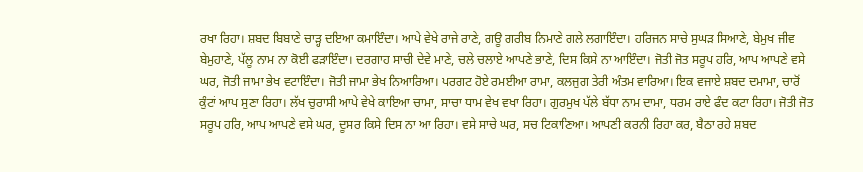ਰਖਾ ਰਿਹਾ। ਸ਼ਬਦ ਬਿਬਾਣੇ ਚਾੜ੍ਹ ਦਇਆ ਕਮਾਇੰਦਾ। ਆਪੇ ਵੇਖੇ ਰਾਜੇ ਰਾਣੇ, ਗਊ ਗਰੀਬ ਨਿਮਾਣੇ ਗਲੇ ਲਗਾਇੰਦਾ। ਹਰਿਜਨ ਸਾਚੇ ਸੁਘੜ ਸਿਆਣੇ, ਬੇਮੁਖ ਜੀਵ ਬੇਮੁਹਾਣੇ, ਪੱਲੂ ਨਾਮ ਨਾ ਕੋਈ ਫੜਾਇੰਦਾ। ਦਰਗਾਹ ਸਾਚੀ ਦੇਵੇ ਮਾਣੇ, ਚਲੇ ਚਲਾਏ ਆਪਣੇ ਭਾਣੇ, ਦਿਸ ਕਿਸੇ ਨਾ ਆਇੰਦਾ। ਜੋਤੀ ਜੋਤ ਸਰੂਪ ਹਰਿ, ਆਪ ਆਪਣੇ ਵਸੇ ਘਰ, ਜੋਤੀ ਜਾਮਾ ਭੇਖ ਵਟਾਇੰਦਾ। ਜੋਤੀ ਜਾਮਾ ਭੇਖ ਨਿਆਰਿਆ। ਪਰਗਟ ਹੋਏ ਰਮਈਆ ਰਾਮਾ, ਕਲਜੁਗ ਤੇਰੀ ਅੰਤਮ ਵਾਰਿਆ। ਇਕ ਵਜਾਏ ਸ਼ਬਦ ਦਮਾਮਾ, ਚਾਰੋਂ ਕੁੰਟਾਂ ਆਪ ਸੁਣਾ ਰਿਹਾ। ਲੱਖ ਚੁਰਾਸੀ ਆਪੇ ਵੇਖੇ ਕਾਇਆ ਚਾਮਾ, ਸਾਚਾ ਧਾਮ ਵੇਖ ਵਖਾ ਰਿਹਾ। ਗੁਰਮੁਖ ਪੱਲੇ ਬੱਧਾ ਨਾਮ ਦਾਮਾ, ਧਰਮ ਰਾਏ ਫੰਦ ਕਟਾ ਰਿਹਾ। ਜੋਤੀ ਜੋਤ ਸਰੂਪ ਹਰਿ, ਆਪ ਆਪਣੇ ਵਸੇ ਘਰ, ਦੂਸਰ ਕਿਸੇ ਦਿਸ ਨਾ ਆ ਰਿਹਾ। ਵਸੇ ਸਾਚੇ ਘਰ, ਸਚ ਟਿਕਾਣਿਆ। ਆਪਣੀ ਕਰਨੀ ਰਿਹਾ ਕਰ, ਬੈਠਾ ਰਹੇ ਸ਼ਬਦ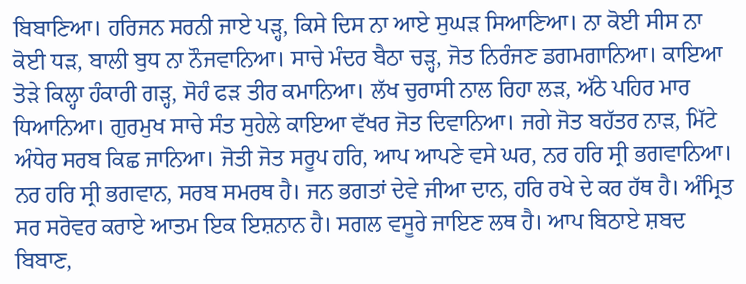ਬਿਬਾਣਿਆ। ਹਰਿਜਨ ਸਰਨੀ ਜਾਏ ਪੜ੍ਹ, ਕਿਸੇ ਦਿਸ ਨਾ ਆਏ ਸੁਘੜ ਸਿਆਣਿਆ। ਨਾ ਕੋਈ ਸੀਸ ਨਾ ਕੋਈ ਧੜ, ਬਾਲੀ ਬੁਧ ਨਾ ਨੌਜਵਾਨਿਆ। ਸਾਚੇ ਮੰਦਰ ਬੈਠਾ ਚੜ੍ਹ, ਜੋਤ ਨਿਰੰਜਣ ਡਗਮਗਾਨਿਆ। ਕਾਇਆ ਤੋੜੇ ਕਿਲ੍ਹਾ ਹੰਕਾਰੀ ਗੜ੍ਹ, ਸੋਹੰ ਫੜ ਤੀਰ ਕਮਾਨਿਆ। ਲੱਖ ਚੁਰਾਸੀ ਨਾਲ ਰਿਹਾ ਲੜ, ਅੱਠੇ ਪਹਿਰ ਮਾਰ ਧਿਆਨਿਆ। ਗੁਰਮੁਖ ਸਾਚੇ ਸੰਤ ਸੁਹੇਲੇ ਕਾਇਆ ਵੱਖਰ ਜੋਤ ਦਿਵਾਨਿਆ। ਜਗੇ ਜੋਤ ਬਹੱਤਰ ਨਾੜ, ਮਿੱਟੇ ਅੰਧੇਰ ਸਰਬ ਕਿਛ ਜਾਨਿਆ। ਜੋਤੀ ਜੋਤ ਸਰੂਪ ਹਰਿ, ਆਪ ਆਪਣੇ ਵਸੇ ਘਰ, ਨਰ ਹਰਿ ਸ੍ਰੀ ਭਗਵਾਨਿਆ। ਨਰ ਹਰਿ ਸ੍ਰੀ ਭਗਵਾਨ, ਸਰਬ ਸਮਰਥ ਹੈ। ਜਨ ਭਗਤਾਂ ਦੇਵੇ ਜੀਆ ਦਾਨ, ਹਰਿ ਰਖੇ ਦੇ ਕਰ ਹੱਥ ਹੈ। ਅੰਮ੍ਰਿਤ ਸਰ ਸਰੋਵਰ ਕਰਾਏ ਆਤਮ ਇਕ ਇਸ਼ਨਾਨ ਹੈ। ਸਗਲ ਵਸੂਰੇ ਜਾਇਣ ਲਥ ਹੈ। ਆਪ ਬਿਠਾਏ ਸ਼ਬਦ ਬਿਬਾਣ,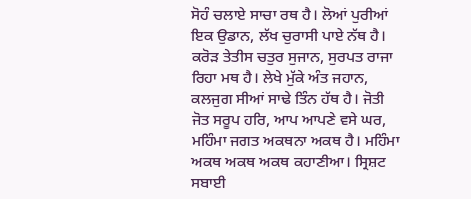ਸੋਹੰ ਚਲਾਏ ਸਾਚਾ ਰਥ ਹੈ। ਲੋਆਂ ਪੁਰੀਆਂ ਇਕ ਉਡਾਨ, ਲੱਖ ਚੁਰਾਸੀ ਪਾਏ ਨੱਥ ਹੈ। ਕਰੋੜ ਤੇਤੀਸ ਚਤੁਰ ਸੁਜਾਨ, ਸੁਰਪਤ ਰਾਜਾ ਰਿਹਾ ਮਥ ਹੈ। ਲੇਖੇ ਮੁੱਕੇ ਅੰਤ ਜਹਾਨ, ਕਲਜੁਗ ਸੀਆਂ ਸਾਢੇ ਤਿੰਨ ਹੱਥ ਹੈ। ਜੋਤੀ ਜੋਤ ਸਰੂਪ ਹਰਿ, ਆਪ ਆਪਣੇ ਵਸੇ ਘਰ, ਮਹਿੰਮਾ ਜਗਤ ਅਕਥਨਾ ਅਕਥ ਹੈ। ਮਹਿੰਮਾ ਅਕਥ ਅਕਥ ਅਕਥ ਕਹਾਣੀਆ। ਸ੍ਰਿਸ਼ਟ ਸਬਾਈ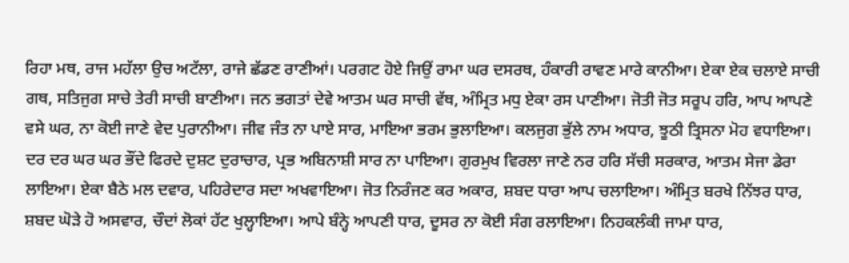ਰਿਹਾ ਮਥ, ਰਾਜ ਮਹੱਲਾ ਉਚ ਅਟੱਲਾ, ਰਾਜੇ ਛੱਡਣ ਰਾਣੀਆਂ। ਪਰਗਟ ਹੋਏ ਜਿਉਂ ਰਾਮਾ ਘਰ ਦਸਰਥ, ਹੰਕਾਰੀ ਰਾਵਣ ਮਾਰੇ ਕਾਨੀਆ। ਏਕਾ ਏਕ ਚਲਾਏ ਸਾਚੀ ਗਥ, ਸਤਿਜੁਗ ਸਾਚੇ ਤੇਰੀ ਸਾਚੀ ਬਾਣੀਆ। ਜਨ ਭਗਤਾਂ ਦੇਵੇ ਆਤਮ ਘਰ ਸਾਚੀ ਵੱਥ, ਅੰਮ੍ਰਿਤ ਮਧੁ ਏਕਾ ਰਸ ਪਾਣੀਆ। ਜੋਤੀ ਜੋਤ ਸਰੂਪ ਹਰਿ, ਆਪ ਆਪਣੇ ਵਸੇ ਘਰ, ਨਾ ਕੋਈ ਜਾਣੇ ਵੇਦ ਪੁਰਾਨੀਆ। ਜੀਵ ਜੰਤ ਨਾ ਪਾਏ ਸਾਰ, ਮਾਇਆ ਭਰਮ ਭੁਲਾਇਆ। ਕਲਜੁਗ ਭੁੱਲੇ ਨਾਮ ਅਧਾਰ, ਝੂਠੀ ਤ੍ਰਿਸਨਾ ਮੋਹ ਵਧਾਇਆ। ਦਰ ਦਰ ਘਰ ਘਰ ਭੌਂਦੇ ਫਿਰਦੇ ਦੁਸ਼ਟ ਦੁਰਾਚਾਰ, ਪ੍ਰਭ ਅਬਿਨਾਸ਼ੀ ਸਾਰ ਨਾ ਪਾਇਆ। ਗੁਰਮੁਖ ਵਿਰਲਾ ਜਾਣੇ ਨਰ ਹਰਿ ਸੱਚੀ ਸਰਕਾਰ, ਆਤਮ ਸੇਜਾ ਡੇਰਾ ਲਾਇਆ। ਏਕਾ ਬੈਠੇ ਮਲ ਦਵਾਰ, ਪਹਿਰੇਦਾਰ ਸਦਾ ਅਖਵਾਇਆ। ਜੋਤ ਨਿਰੰਜਣ ਕਰ ਅਕਾਰ, ਸ਼ਬਦ ਧਾਰਾ ਆਪ ਚਲਾਇਆ। ਅੰਮ੍ਰਿਤ ਬਰਖੇ ਨਿੱਝਰ ਧਾਰ, ਸ਼ਬਦ ਘੋੜੇ ਹੋ ਅਸਵਾਰ, ਚੌਦਾਂ ਲੋਕਾਂ ਹੱਟ ਖੁਲ੍ਹਾਇਆ। ਆਪੇ ਬੰਨ੍ਹੇ ਆਪਣੀ ਧਾਰ, ਦੂਸਰ ਨਾ ਕੋਈ ਸੰਗ ਰਲਾਇਆ। ਨਿਹਕਲੰਕੀ ਜਾਮਾ ਧਾਰ,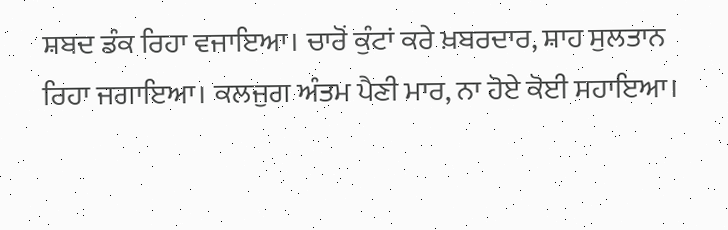ਸ਼ਬਦ ਡੰਕ ਰਿਹਾ ਵਜਾਇਆ। ਚਾਰੋਂ ਕੁੰਟਾਂ ਕਰੇ ਖ਼ਬਰਦਾਰ, ਸ਼ਾਹ ਸੁਲਤਾਨ ਰਿਹਾ ਜਗਾਇਆ। ਕਲਜੁਗ ਅੰਤਮ ਪੈਣੀ ਮਾਰ, ਨਾ ਹੋਏ ਕੋਈ ਸਹਾਇਆ।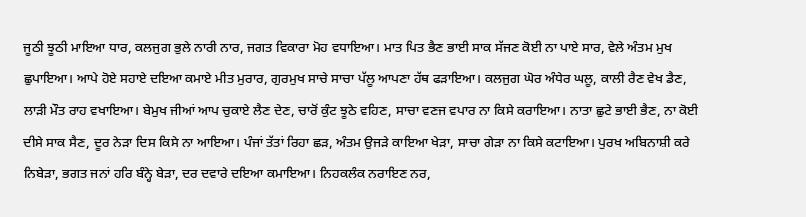ਜੂਠੀ ਝੂਠੀ ਮਾਇਆ ਧਾਰ, ਕਲਜੁਗ ਭੁਲੇ ਨਾਰੀ ਨਾਰ, ਜਗਤ ਵਿਕਾਰਾ ਮੋਹ ਵਧਾਇਆ। ਮਾਤ ਪਿਤ ਭੈਣ ਭਾਈ ਸਾਕ ਸੱਜਣ ਕੋਈ ਨਾ ਪਾਏ ਸਾਰ, ਵੇਲੇ ਅੰਤਮ ਮੁਖ ਛੁਪਾਇਆ। ਆਪੇ ਹੋਏ ਸਹਾਏ ਦਇਆ ਕਮਾਏ ਮੀਤ ਮੁਰਾਰ, ਗੁਰਮੁਖ ਸਾਚੇ ਸਾਚਾ ਪੱਲੂ ਆਪਣਾ ਹੱਥ ਫੜਾਇਆ। ਕਲਜੁਗ ਘੋਰ ਅੰਧੇਰ ਘਲੂ, ਕਾਲੀ ਰੈਣ ਵੇਖ ਡੈਣ, ਲਾੜੀ ਮੌਤ ਰਾਹ ਵਖਾਇਆ। ਬੇਮੁਖ ਜੀਆਂ ਆਪ ਚੁਕਾਏ ਲੈਣ ਦੇਣ, ਚਾਰੋਂ ਕੁੰਟ ਝੂਠੇ ਵਹਿਣ, ਸਾਚਾ ਵਣਜ ਵਪਾਰ ਨਾ ਕਿਸੇ ਕਰਾਇਆ। ਨਾਤਾ ਛੁਟੇ ਭਾਈ ਭੈਣ, ਨਾ ਕੋਈ ਦੀਸੇ ਸਾਕ ਸੈਣ, ਦੂਰ ਨੇੜਾ ਦਿਸ ਕਿਸੇ ਨਾ ਆਇਆ। ਪੰਜਾਂ ਤੱਤਾਂ ਰਿਹਾ ਛੜ, ਅੰਤਮ ਉਜੜੇ ਕਾਇਆ ਖੇੜਾ, ਸਾਚਾ ਗੇੜਾ ਨਾ ਕਿਸੇ ਕਟਾਇਆ। ਪੁਰਖ ਅਬਿਨਾਸ਼ੀ ਕਰੇ ਨਿਬੇੜਾ, ਭਗਤ ਜਨਾਂ ਹਰਿ ਬੰਨ੍ਹੇ ਬੇੜਾ, ਦਰ ਦਵਾਰੇ ਦਇਆ ਕਮਾਇਆ। ਨਿਹਕਲੰਕ ਨਰਾਇਣ ਨਰ,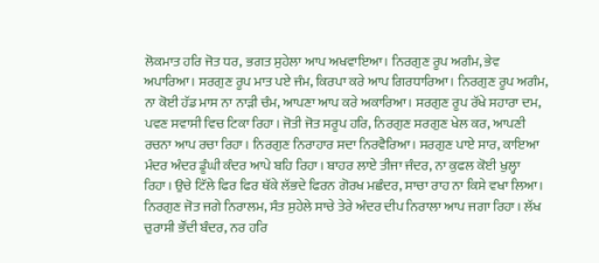ਲੋਕਮਾਤ ਹਰਿ ਜੋਤ ਧਰ, ਭਗਤ ਸੁਹੇਲਾ ਆਪ ਅਖਵਾਇਆ। ਨਿਰਗੁਣ ਰੂਪ ਅਗੰਮ, ਭੇਵ ਅਪਾਰਿਆ। ਸਰਗੁਣ ਰੂਪ ਮਾਤ ਪਏ ਜੰਮ, ਕਿਰਪਾ ਕਰੇ ਆਪ ਗਿਰਧਾਰਿਆ। ਨਿਰਗੁਣ ਰੂਪ ਅਗੰਮ, ਨਾ ਕੋਈ ਹੱਡ ਮਾਸ ਨਾ ਨਾੜੀ ਚੰਮ, ਆਪਣਾ ਆਪ ਕਰੇ ਅਕਾਰਿਆ। ਸਰਗੁਣ ਰੂਪ ਰੱਖੇ ਸਹਾਰਾ ਦਮ, ਪਵਣ ਸਵਾਸੀ ਵਿਚ ਟਿਕਾ ਰਿਹਾ। ਜੋਤੀ ਜੋਤ ਸਰੂਪ ਹਰਿ, ਨਿਰਗੁਣ ਸਰਗੁਣ ਖੇਲ ਕਰ, ਆਪਣੀ ਰਚਨਾ ਆਪ ਰਚਾ ਰਿਹਾ। ਨਿਰਗੁਣ ਨਿਰਾਹਾਰ ਸਦਾ ਨਿਰਵੈਰਿਆ। ਸਰਗੁਣ ਪਾਏ ਸਾਰ, ਕਾਇਆ ਮੰਦਰ ਅੰਦਰ ਡੂੰਘੀ ਕੰਦਰ ਆਪੇ ਬਹਿ ਰਿਹਾ। ਬਾਹਰ ਲਾਏ ਤੀਜਾ ਜੰਦਰ, ਨਾ ਕੁਫਲ ਕੋਈ ਖੁਲ੍ਹਾ ਰਿਹਾ। ਉਚੇ ਟਿੱਲੇ ਫਿਰ ਫਿਰ ਥੱਕੇ ਲੱਭਦੇ ਫਿਰਨ ਗੋਰਖ ਮਛੰਦਰ, ਸਾਚਾ ਰਾਹ ਨਾ ਕਿਸੇ ਵਖਾ ਲਿਆ। ਨਿਰਗੁਣ ਜੋਤ ਜਗੇ ਨਿਰਾਲਮ, ਸੰਤ ਸੁਹੇਲੇ ਸਾਚੇ ਤੇਰੇ ਅੰਦਰ ਦੀਪ ਨਿਰਾਲਾ ਆਪ ਜਗਾ ਰਿਹਾ। ਲੱਖ ਚੁਰਾਸੀ ਭੌਂਦੀ ਬੰਦਰ, ਨਰ ਹਰਿ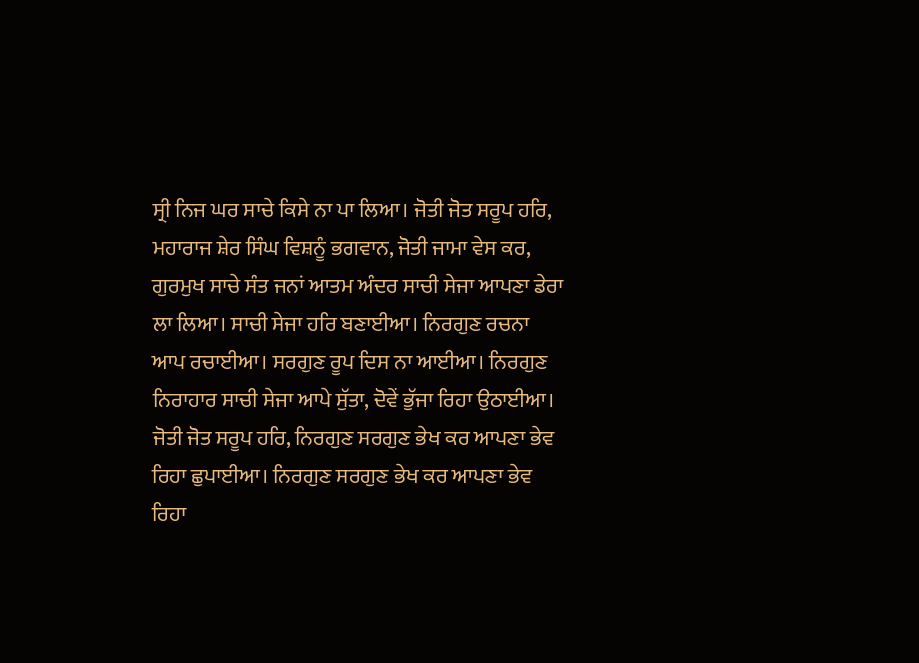ਸ੍ਰੀ ਨਿਜ ਘਰ ਸਾਚੇ ਕਿਸੇ ਨਾ ਪਾ ਲਿਆ। ਜੋਤੀ ਜੋਤ ਸਰੂਪ ਹਰਿ, ਮਹਾਰਾਜ ਸ਼ੇਰ ਸਿੰਘ ਵਿਸ਼ਨੂੰ ਭਗਵਾਨ, ਜੋਤੀ ਜਾਮਾ ਵੇਸ ਕਰ, ਗੁਰਮੁਖ ਸਾਚੇ ਸੰਤ ਜਨਾਂ ਆਤਮ ਅੰਦਰ ਸਾਚੀ ਸੇਜਾ ਆਪਣਾ ਡੇਰਾ ਲਾ ਲਿਆ। ਸਾਚੀ ਸੇਜਾ ਹਰਿ ਬਣਾਈਆ। ਨਿਰਗੁਣ ਰਚਨਾ ਆਪ ਰਚਾਈਆ। ਸਰਗੁਣ ਰੂਪ ਦਿਸ ਨਾ ਆਈਆ। ਨਿਰਗੁਣ ਨਿਰਾਹਾਰ ਸਾਚੀ ਸੇਜਾ ਆਪੇ ਸੁੱਤਾ, ਦੋਵੇਂ ਭੁੱਜਾ ਰਿਹਾ ਉਠਾਈਆ। ਜੋਤੀ ਜੋਤ ਸਰੂਪ ਹਰਿ, ਨਿਰਗੁਣ ਸਰਗੁਣ ਭੇਖ ਕਰ ਆਪਣਾ ਭੇਵ ਰਿਹਾ ਛੁਪਾਈਆ। ਨਿਰਗੁਣ ਸਰਗੁਣ ਭੇਖ ਕਰ ਆਪਣਾ ਭੇਵ ਰਿਹਾ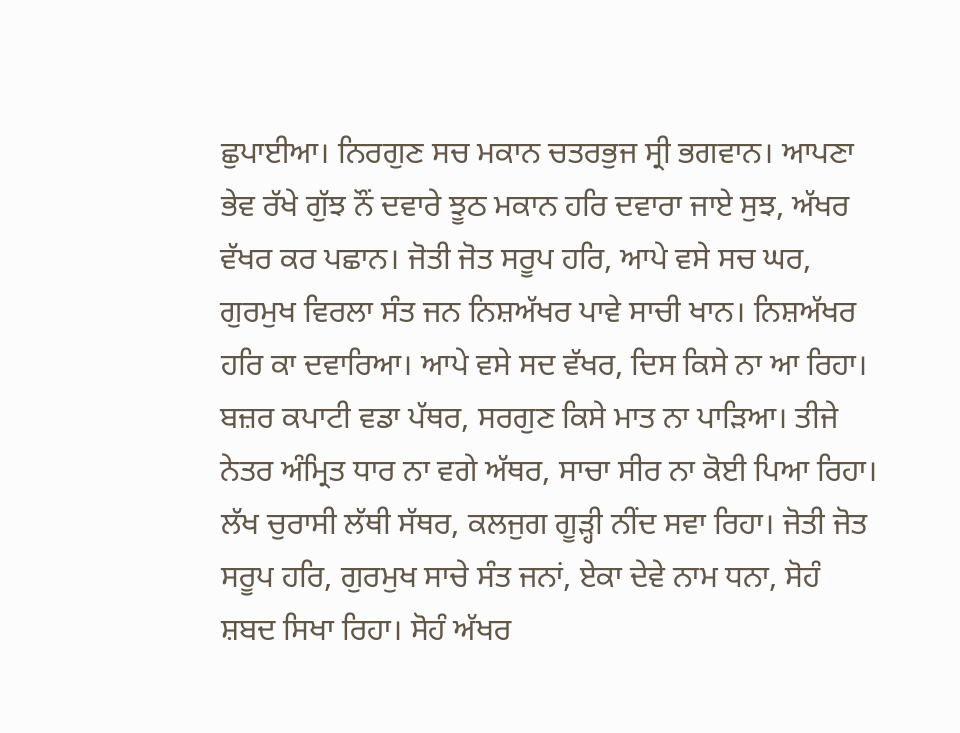ਛੁਪਾਈਆ। ਨਿਰਗੁਣ ਸਚ ਮਕਾਨ ਚਤਰਭੁਜ ਸ੍ਰੀ ਭਗਵਾਨ। ਆਪਣਾ ਭੇਵ ਰੱਖੇ ਗੁੱਝ ਨੌਂ ਦਵਾਰੇ ਝੂਠ ਮਕਾਨ ਹਰਿ ਦਵਾਰਾ ਜਾਏ ਸੁਝ, ਅੱਖਰ ਵੱਖਰ ਕਰ ਪਛਾਨ। ਜੋਤੀ ਜੋਤ ਸਰੂਪ ਹਰਿ, ਆਪੇ ਵਸੇ ਸਚ ਘਰ, ਗੁਰਮੁਖ ਵਿਰਲਾ ਸੰਤ ਜਨ ਨਿਸ਼ਅੱਖਰ ਪਾਵੇ ਸਾਚੀ ਖਾਨ। ਨਿਸ਼ਅੱਖਰ ਹਰਿ ਕਾ ਦਵਾਰਿਆ। ਆਪੇ ਵਸੇ ਸਦ ਵੱਖਰ, ਦਿਸ ਕਿਸੇ ਨਾ ਆ ਰਿਹਾ। ਬਜ਼ਰ ਕਪਾਟੀ ਵਡਾ ਪੱਥਰ, ਸਰਗੁਣ ਕਿਸੇ ਮਾਤ ਨਾ ਪਾੜਿਆ। ਤੀਜੇ ਨੇਤਰ ਅੰਮ੍ਰਿਤ ਧਾਰ ਨਾ ਵਗੇ ਅੱਥਰ, ਸਾਚਾ ਸੀਰ ਨਾ ਕੋਈ ਪਿਆ ਰਿਹਾ। ਲੱਖ ਚੁਰਾਸੀ ਲੱਥੀ ਸੱਥਰ, ਕਲਜੁਗ ਗੂੜ੍ਹੀ ਨੀਂਦ ਸਵਾ ਰਿਹਾ। ਜੋਤੀ ਜੋਤ ਸਰੂਪ ਹਰਿ, ਗੁਰਮੁਖ ਸਾਚੇ ਸੰਤ ਜਨਾਂ, ਏਕਾ ਦੇਵੇ ਨਾਮ ਧਨਾ, ਸੋਹੰ ਸ਼ਬਦ ਸਿਖਾ ਰਿਹਾ। ਸੋਹੰ ਅੱਖਰ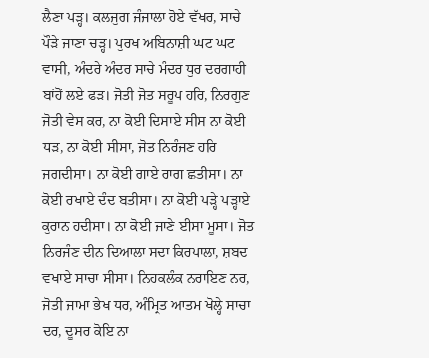ਲੈਣਾ ਪੜ੍ਹ। ਕਲਜੁਗ ਜੰਜਾਲਾ ਹੋਏ ਵੱਖਰ, ਸਾਚੇ ਪੌੜੇ ਜਾਣਾ ਚੜ੍ਹ। ਪੁਰਖ ਅਬਿਨਾਸ਼ੀ ਘਟ ਘਟ ਵਾਸੀ, ਅੰਦਰੇ ਅੰਦਰ ਸਾਚੇ ਮੰਦਰ ਧੁਰ ਦਰਗਾਹੀ ਬਾਂਹੋਂ ਲਏ ਫੜ। ਜੋਤੀ ਜੋਤ ਸਰੂਪ ਹਰਿ, ਨਿਰਗੁਣ ਜੋਤੀ ਵੇਸ ਕਰ, ਨਾ ਕੋਈ ਦਿਸਾਏ ਸੀਸ ਨਾ ਕੋਈ ਧੜ, ਨਾ ਕੋਈ ਸੀਸਾ, ਜੋਤ ਨਿਰੰਜਣ ਹਰਿ ਜਗਦੀਸਾ। ਨਾ ਕੋਈ ਗਾਏ ਰਾਗ ਛਤੀਸਾ। ਨਾ ਕੋਈ ਰਖਾਏ ਦੰਦ ਬਤੀਸਾ। ਨਾ ਕੋਈ ਪੜ੍ਹੇ ਪੜ੍ਹਾਏ ਕੁਰਾਨ ਹਦੀਸਾ। ਨਾ ਕੋਈ ਜਾਣੇ ਈਸਾ ਮੂਸਾ। ਜੋਤ ਨਿਰਜੰਣ ਦੀਨ ਦਿਆਲਾ ਸਦਾ ਕਿਰਪਾਲਾ, ਸ਼ਬਦ ਵਖਾਏ ਸਾਚਾ ਸੀਸਾ। ਨਿਹਕਲੰਕ ਨਰਾਇਣ ਨਰ, ਜੋਤੀ ਜਾਮਾ ਭੇਖ ਧਰ, ਅੰਮ੍ਰਿਤ ਆਤਮ ਖੋਲ੍ਹੇ ਸਾਚਾ ਦਰ, ਦੂਸਰ ਕੋਇ ਨਾ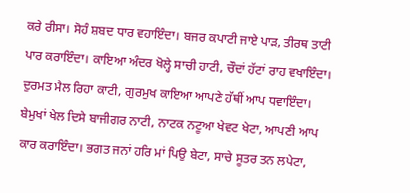ਕਰੇ ਰੀਸਾ। ਸੋਹੰ ਸ਼ਬਦ ਧਾਰ ਵਹਾਇੰਦਾ। ਬਜਰ ਕਪਾਟੀ ਜਾਏ ਪਾੜ, ਤੀਰਥ ਤਾਟੀ ਪਾਰ ਕਰਾਇੰਦਾ। ਕਾਇਆ ਅੰਦਰ ਖੋਲ੍ਹੇ ਸਾਚੀ ਹਾਟੀ, ਚੌਦਾਂ ਹੱਟਾਂ ਰਾਹ ਵਖਾਇੰਦਾ। ਦੁਰਮਤ ਮੈਲ ਰਿਹਾ ਕਾਟੀ, ਗੁਰਮੁਖ ਕਾਇਆ ਆਪਣੇ ਹੱਥੀਂ ਆਪ ਧਵਾਇੰਦਾ। ਬੇਮੁਖਾਂ ਖੇਲ ਦਿਸੇ ਬਾਜੀਗਰ ਨਾਟੀ, ਨਾਟਕ ਨਟੂਆ ਖੇਵਟ ਖੇਟਾ, ਆਪਣੀ ਆਪ ਕਾਰ ਕਰਾਇੰਦਾ। ਭਗਤ ਜਨਾਂ ਹਰਿ ਮਾਂ ਪਿਉ ਬੇਟਾ, ਸਾਚੇ ਸੂਤਰ ਤਨ ਲਪੇਟਾ,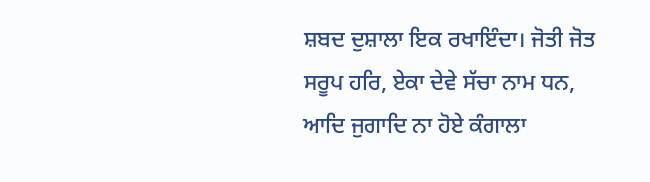ਸ਼ਬਦ ਦੁਸ਼ਾਲਾ ਇਕ ਰਖਾਇੰਦਾ। ਜੋਤੀ ਜੋਤ ਸਰੂਪ ਹਰਿ, ਏਕਾ ਦੇਵੇ ਸੱਚਾ ਨਾਮ ਧਨ, ਆਦਿ ਜੁਗਾਦਿ ਨਾ ਹੋਏ ਕੰਗਾਲਾ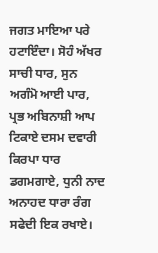ਜਗਤ ਮਾਇਆ ਪਰੇ ਹਟਾਇੰਦਾ। ਸੋਹੰ ਅੱਖਰ ਸਾਚੀ ਧਾਰ, ਸੁਨ ਅਗੰਮੋ ਆਈ ਪਾਰ, ਪ੍ਰਭ ਅਬਿਨਾਸ਼ੀ ਆਪ ਟਿਕਾਏ ਦਸਮ ਦਵਾਰੀ ਕਿਰਪਾ ਧਾਰ ਡਗਮਗਾਏ, ਧੁਨੀ ਨਾਦ ਅਨਾਹਦ ਧਾਰਾ ਰੰਗ ਸਫੇਦੀ ਇਕ ਰਖਾਏ।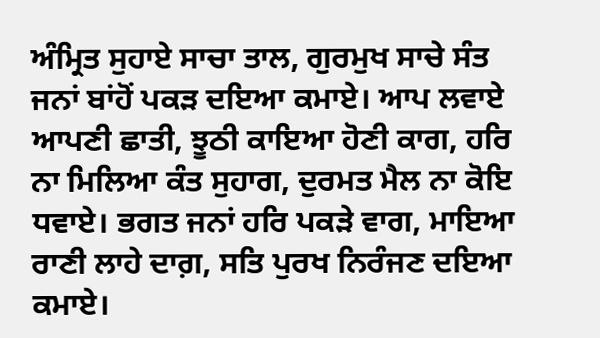ਅੰਮ੍ਰਿਤ ਸੁਹਾਏ ਸਾਚਾ ਤਾਲ, ਗੁਰਮੁਖ ਸਾਚੇ ਸੰਤ ਜਨਾਂ ਬਾਂਹੋਂ ਪਕੜ ਦਇਆ ਕਮਾਏ। ਆਪ ਲਵਾਏ ਆਪਣੀ ਛਾਤੀ, ਝੂਠੀ ਕਾਇਆ ਹੋਣੀ ਕਾਗ, ਹਰਿ ਨਾ ਮਿਲਿਆ ਕੰਤ ਸੁਹਾਗ, ਦੁਰਮਤ ਮੈਲ ਨਾ ਕੋਇ ਧਵਾਏ। ਭਗਤ ਜਨਾਂ ਹਰਿ ਪਕੜੇ ਵਾਗ, ਮਾਇਆ ਰਾਣੀ ਲਾਹੇ ਦਾਗ਼, ਸਤਿ ਪੁਰਖ ਨਿਰੰਜਣ ਦਇਆ ਕਮਾਏ।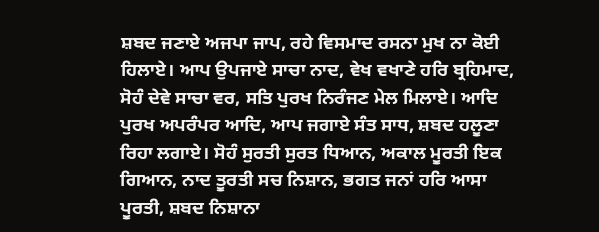ਸ਼ਬਦ ਜਣਾਏ ਅਜਪਾ ਜਾਪ, ਰਹੇ ਵਿਸਮਾਦ ਰਸਨਾ ਮੁਖ ਨਾ ਕੋਈ ਹਿਲਾਏ। ਆਪ ਉਪਜਾਏ ਸਾਚਾ ਨਾਦ, ਵੇਖ ਵਖਾਣੇ ਹਰਿ ਬ੍ਰਹਿਮਾਦ, ਸੋਹੰ ਦੇਵੇ ਸਾਚਾ ਵਰ, ਸਤਿ ਪੁਰਖ ਨਿਰੰਜਣ ਮੇਲ ਮਿਲਾਏ। ਆਦਿ ਪੁਰਖ ਅਪਰੰਪਰ ਆਦਿ, ਆਪ ਜਗਾਏ ਸੰਤ ਸਾਧ, ਸ਼ਬਦ ਹਲੂਣਾ ਰਿਹਾ ਲਗਾਏ। ਸੋਹੰ ਸੁਰਤੀ ਸੁਰਤ ਧਿਆਨ, ਅਕਾਲ ਮੂਰਤੀ ਇਕ ਗਿਆਨ, ਨਾਦ ਤੂਰਤੀ ਸਚ ਨਿਸ਼ਾਨ, ਭਗਤ ਜਨਾਂ ਹਰਿ ਆਸਾ ਪੂਰਤੀ, ਸ਼ਬਦ ਨਿਸ਼ਾਨਾ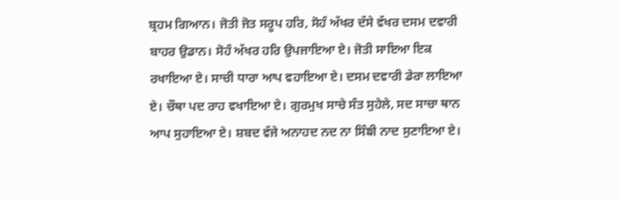ਬ੍ਰਹਮ ਗਿਆਨ। ਜੋਤੀ ਜੋਤ ਸਰੂਪ ਹਰਿ, ਸੋਹੰ ਅੱਖਰ ਦੱਸੇ ਵੱਖਰ ਦਸਮ ਦਵਾਰੀ ਬਾਹਰ ਉਡਾਨ। ਸੋਹੰ ਅੱਖਰ ਹਰਿ ਉਪਜਾਇਆ ਏ। ਜੋਤੀ ਸਾਇਆ ਇਕ ਰਖਾਇਆ ਏ। ਸਾਚੀ ਧਾਰਾ ਆਪ ਵਹਾਇਆ ਏ। ਦਸਮ ਦਵਾਰੀ ਡੇਰਾ ਲਾਇਆ ਏ। ਚੌਥਾ ਪਦ ਰਾਹ ਵਖਾਇਆ ਏ। ਗੁਰਮੁਖ ਸਾਚੇ ਸੰਤ ਸੁਹੇਲੇ, ਸਦ ਸਾਚਾ ਥਾਨ ਆਪ ਸੁਹਾਇਆ ਏ। ਸ਼ਬਦ ਵੱਜੇ ਅਨਾਹਦ ਨਦ ਨਾ ਸਿੰਙੀ ਨਾਦ ਸੁਣਾਇਆ ਏ।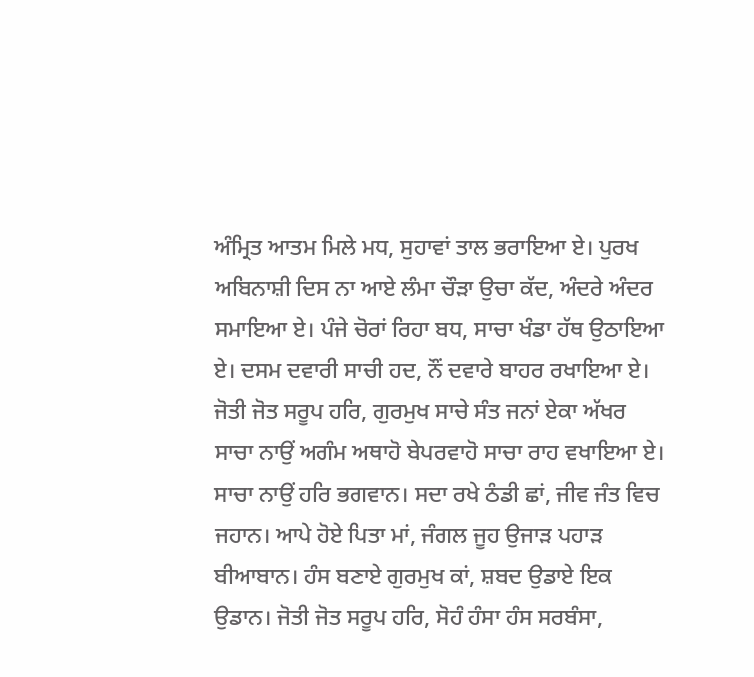ਅੰਮ੍ਰਿਤ ਆਤਮ ਮਿਲੇ ਮਧ, ਸੁਹਾਵਾਂ ਤਾਲ ਭਰਾਇਆ ਏ। ਪੁਰਖ ਅਬਿਨਾਸ਼ੀ ਦਿਸ ਨਾ ਆਏ ਲੰਮਾ ਚੌੜਾ ਉਚਾ ਕੱਦ, ਅੰਦਰੇ ਅੰਦਰ ਸਮਾਇਆ ਏ। ਪੰਜੇ ਚੋਰਾਂ ਰਿਹਾ ਬਧ, ਸਾਚਾ ਖੰਡਾ ਹੱਥ ਉਠਾਇਆ ਏ। ਦਸਮ ਦਵਾਰੀ ਸਾਚੀ ਹਦ, ਨੌਂ ਦਵਾਰੇ ਬਾਹਰ ਰਖਾਇਆ ਏ। ਜੋਤੀ ਜੋਤ ਸਰੂਪ ਹਰਿ, ਗੁਰਮੁਖ ਸਾਚੇ ਸੰਤ ਜਨਾਂ ਏਕਾ ਅੱਖਰ ਸਾਚਾ ਨਾਉਂ ਅਗੰਮ ਅਥਾਹੋ ਬੇਪਰਵਾਹੋ ਸਾਚਾ ਰਾਹ ਵਖਾਇਆ ਏ। ਸਾਚਾ ਨਾਉਂ ਹਰਿ ਭਗਵਾਨ। ਸਦਾ ਰਖੇ ਠੰਡੀ ਛਾਂ, ਜੀਵ ਜੰਤ ਵਿਚ ਜਹਾਨ। ਆਪੇ ਹੋਏ ਪਿਤਾ ਮਾਂ, ਜੰਗਲ ਜੂਹ ਉਜਾੜ ਪਹਾੜ ਬੀਆਬਾਨ। ਹੰਸ ਬਣਾਏ ਗੁਰਮੁਖ ਕਾਂ, ਸ਼ਬਦ ਉਡਾਏ ਇਕ ਉਡਾਨ। ਜੋਤੀ ਜੋਤ ਸਰੂਪ ਹਰਿ, ਸੋਹੰ ਹੰਸਾ ਹੰਸ ਸਰਬੰਸਾ,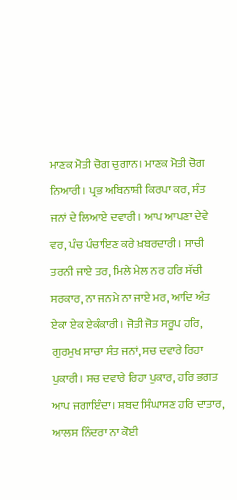ਮਾਣਕ ਮੋਤੀ ਚੋਗ ਚੁਗਾਨ। ਮਾਣਕ ਮੋਤੀ ਚੋਗ ਨਿਆਰੀ। ਪ੍ਰਭ ਅਬਿਨਾਸ਼ੀ ਕਿਰਪਾ ਕਰ, ਸੰਤ ਜਨਾਂ ਦੇ ਲਿਆਏ ਦਵਾਰੀ। ਆਪ ਆਪਣਾ ਦੇਵੇ ਵਰ, ਪੰਚ ਪੰਚਾਇਣ ਕਰੇ ਖ਼ਬਰਦਾਰੀ। ਸਾਚੀ ਤਰਨੀ ਜਾਏ ਤਰ, ਮਿਲੇ ਮੇਲ ਨਰ ਹਰਿ ਸੱਚੀ ਸਰਕਾਰ, ਨਾ ਜਨਮੇ ਨਾ ਜਾਏ ਮਰ, ਆਦਿ ਅੰਤ ਏਕਾ ਏਕ ਏਕੰਕਾਰੀ। ਜੋਤੀ ਜੋਤ ਸਰੂਪ ਹਰਿ, ਗੁਰਮੁਖ ਸਾਚਾ ਸੰਤ ਜਨਾਂ, ਸਚ ਦਵਾਰੇ ਰਿਹਾ ਪੁਕਾਰੀ। ਸਚ ਦਵਾਰੇ ਰਿਹਾ ਪੁਕਾਰ, ਹਰਿ ਭਗਤ ਆਪ ਜਗਾਇੰਦਾ। ਸ਼ਬਦ ਸਿੰਘਾਸਣ ਹਰਿ ਦਾਤਾਰ, ਆਲਸ ਨਿੰਦਰਾ ਨਾ ਕੋਈ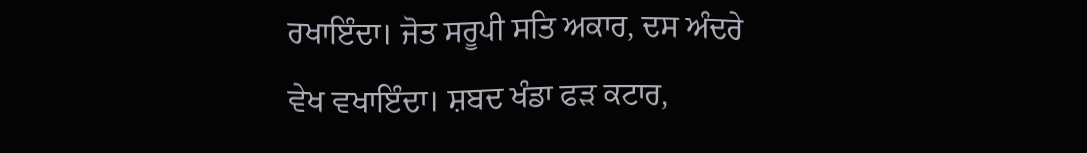ਰਖਾਇੰਦਾ। ਜੋਤ ਸਰੂਪੀ ਸਤਿ ਅਕਾਰ, ਦਸ ਅੰਦਰੇ ਵੇਖ ਵਖਾਇੰਦਾ। ਸ਼ਬਦ ਖੰਡਾ ਫੜ ਕਟਾਰ,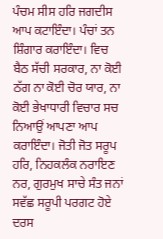ਪੰਚਮ ਸੀਸ ਹਰਿ ਜਗਦੀਸ ਆਪ ਕਟਾਇੰਦਾ। ਪੰਚਾਂ ਤਨ ਸ਼ਿੰਗਾਰ ਕਰਾਇੰਦਾ। ਵਿਚ ਬੈਠ ਸੱਚੀ ਸਰਕਾਰ, ਨਾ ਕੋਈ ਠੱਗ ਨਾ ਕੋਈ ਚੋਰ ਯਾਰ, ਨਾ ਕੋਈ ਭੇਖਾਧਾਰੀ ਵਿਚਾਰ ਸਚ ਨਿਆਉਂ ਆਪਣਾ ਆਪ ਕਰਾਇੰਦਾ। ਜੋਤੀ ਜੋਤ ਸਰੂਪ ਹਰਿ, ਨਿਹਕਲੰਕ ਨਰਾਇਣ ਨਰ, ਗੁਰਮੁਖ ਸਾਚੇ ਸੰਤ ਜਨਾਂ ਸਵੱਛ ਸਰੂਪੀ ਪਰਗਟ ਹੋਏ ਦਰਸ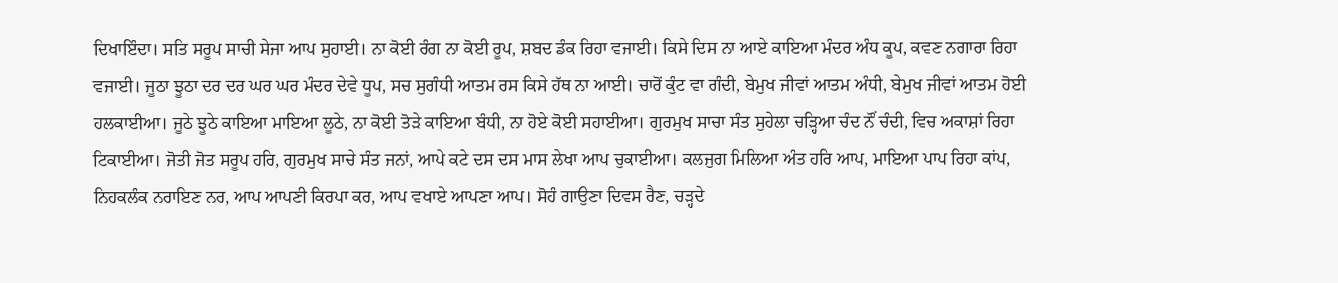ਦਿਖਾਇੰਦਾ। ਸਤਿ ਸਰੂਪ ਸਾਚੀ ਸੇਜਾ ਆਪ ਸੁਹਾਈ। ਨਾ ਕੋਈ ਰੰਗ ਨਾ ਕੋਈ ਰੂਪ, ਸ਼ਬਦ ਡੰਕ ਰਿਹਾ ਵਜਾਈ। ਕਿਸੇ ਦਿਸ ਨਾ ਆਏ ਕਾਇਆ ਮੰਦਰ ਅੰਧ ਕੂਪ, ਕਵਣ ਨਗਾਰਾ ਰਿਹਾ ਵਜਾਈ। ਜੂਠਾ ਝੂਠਾ ਦਰ ਦਰ ਘਰ ਘਰ ਮੰਦਰ ਦੇਵੇ ਧੂਪ, ਸਚ ਸੁਗੰਧੀ ਆਤਮ ਰਸ ਕਿਸੇ ਹੱਥ ਨਾ ਆਈ। ਚਾਰੋਂ ਕੁੰਟ ਵਾ ਗੰਦੀ, ਬੇਮੁਖ ਜੀਵਾਂ ਆਤਮ ਅੰਧੀ, ਬੇਮੁਖ ਜੀਵਾਂ ਆਤਮ ਹੋਈ ਹਲਕਾਈਆ। ਜੂਠੇ ਝੂਠੇ ਕਾਇਆ ਮਾਇਆ ਲੂਠੇ, ਨਾ ਕੋਈ ਤੋੜੇ ਕਾਇਆ ਬੰਧੀ, ਨਾ ਹੋਏ ਕੋਈ ਸਹਾਈਆ। ਗੁਰਮੁਖ ਸਾਚਾ ਸੰਤ ਸੁਹੇਲਾ ਚੜ੍ਹਿਆ ਚੰਦ ਨੌਂ ਚੰਦੀ, ਵਿਚ ਅਕਾਸ਼ਾਂ ਰਿਹਾ ਟਿਕਾਈਆ। ਜੋਤੀ ਜੋਤ ਸਰੂਪ ਹਰਿ, ਗੁਰਮੁਖ ਸਾਚੇ ਸੰਤ ਜਨਾਂ, ਆਪੇ ਕਟੇ ਦਸ ਦਸ ਮਾਸ ਲੇਖਾ ਆਪ ਚੁਕਾਈਆ। ਕਲਜੁਗ ਮਿਲਿਆ ਅੰਤ ਹਰਿ ਆਪ, ਮਾਇਆ ਪਾਪ ਰਿਹਾ ਕਾਂਪ, ਨਿਹਕਲੰਕ ਨਰਾਇਣ ਨਰ, ਆਪ ਆਪਣੀ ਕਿਰਪਾ ਕਰ, ਆਪ ਵਖਾਏ ਆਪਣਾ ਆਪ। ਸੋਹੰ ਗਾਉਣਾ ਦਿਵਸ ਰੈਣ, ਚੜ੍ਹਦੇ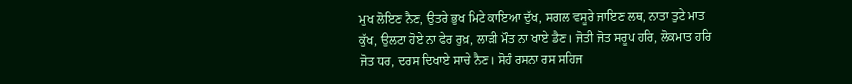ਮੁਖ ਲੋਇਣ ਨੈਣ, ਉਤਰੇ ਭੁਖ ਮਿਟੇ ਕਾਇਆ ਦੁੱਖ, ਸਗਲ ਵਸੂਰੇ ਜਾਇਣ ਲਥ, ਨਾਤਾ ਤੁਟੇ ਮਾਤ ਕੁੱਖ, ਉਲਟਾ ਹੋਏ ਨਾ ਫੇਰ ਰੁਖ਼, ਲਾੜੀ ਮੌਤ ਨਾ ਖਾਏ ਡੈਣ। ਜੋਤੀ ਜੋਤ ਸਰੂਪ ਹਰਿ, ਲੋਕਮਾਤ ਹਰਿ ਜੋਤ ਧਰ, ਦਰਸ ਦਿਖਾਏ ਸਾਚੇ ਨੈਣ। ਸੋਹੰ ਰਸਨਾ ਰਸ ਸਹਿਜ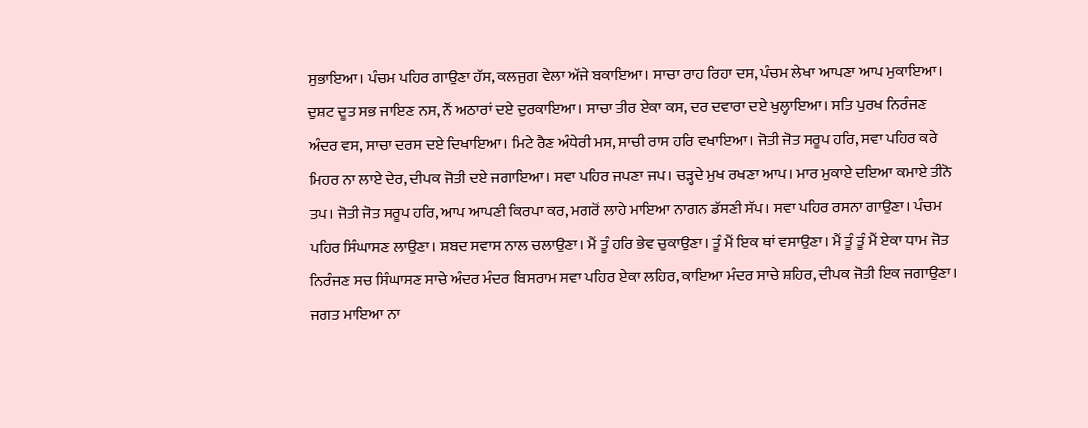ਸੁਭਾਇਆ। ਪੰਚਮ ਪਹਿਰ ਗਾਉਣਾ ਹੱਸ, ਕਲਜੁਗ ਵੇਲਾ ਅੱਜੇ ਬਕਾਇਆ। ਸਾਚਾ ਰਾਹ ਰਿਹਾ ਦਸ, ਪੰਚਮ ਲੇਖਾ ਆਪਣਾ ਆਪ ਮੁਕਾਇਆ। ਦੁਸ਼ਟ ਦੂਤ ਸਭ ਜਾਇਣ ਨਸ, ਨੌਂ ਅਠਾਰਾਂ ਦਏ ਦੁਰਕਾਇਆ। ਸਾਚਾ ਤੀਰ ਏਕਾ ਕਸ, ਦਰ ਦਵਾਰਾ ਦਏ ਖੁਲ੍ਹਾਇਆ। ਸਤਿ ਪੁਰਖ ਨਿਰੰਜਣ ਅੰਦਰ ਵਸ, ਸਾਚਾ ਦਰਸ ਦਏ ਦਿਖਾਇਆ। ਮਿਟੇ ਰੈਣ ਅੰਧੇਰੀ ਮਸ, ਸਾਚੀ ਰਾਸ ਹਰਿ ਵਖਾਇਆ। ਜੋਤੀ ਜੋਤ ਸਰੂਪ ਹਰਿ, ਸਵਾ ਪਹਿਰ ਕਰੇ ਮਿਹਰ ਨਾ ਲਾਏ ਦੇਰ, ਦੀਪਕ ਜੋਤੀ ਦਏ ਜਗਾਇਆ। ਸਵਾ ਪਹਿਰ ਜਪਣਾ ਜਪ। ਚੜ੍ਹਦੇ ਮੁਖ ਰਖਣਾ ਆਪ। ਮਾਰ ਮੁਕਾਏ ਦਇਆ ਕਮਾਏ ਤੀਨੋ ਤਪ। ਜੋਤੀ ਜੋਤ ਸਰੂਪ ਹਰਿ, ਆਪ ਆਪਣੀ ਕਿਰਪਾ ਕਰ, ਮਗਰੋਂ ਲਾਹੇ ਮਾਇਆ ਨਾਗਨ ਡੱਸਣੀ ਸੱਪ। ਸਵਾ ਪਹਿਰ ਰਸਨਾ ਗਾਉਣਾ। ਪੰਚਮ ਪਹਿਰ ਸਿੰਘਾਸਣ ਲਾਉਣਾ। ਸ਼ਬਦ ਸਵਾਸ ਨਾਲ ਚਲਾਉਣਾ। ਮੈਂ ਤੂੰ ਹਰਿ ਭੇਵ ਚੁਕਾਉਣਾ। ਤੂੰ ਮੈਂ ਇਕ ਥਾਂ ਵਸਾਉਣਾ। ਮੈਂ ਤੂੰ ਤੂੰ ਮੈਂ ਏਕਾ ਧਾਮ ਜੋਤ ਨਿਰੰਜਣ ਸਚ ਸਿੰਘਾਸਣ ਸਾਚੇ ਅੰਦਰ ਮੰਦਰ ਬਿਸਰਾਮ ਸਵਾ ਪਹਿਰ ਏਕਾ ਲਹਿਰ, ਕਾਇਆ ਮੰਦਰ ਸਾਚੇ ਸ਼ਹਿਰ, ਦੀਪਕ ਜੋਤੀ ਇਕ ਜਗਾਉਣਾ। ਜਗਤ ਮਾਇਆ ਨਾ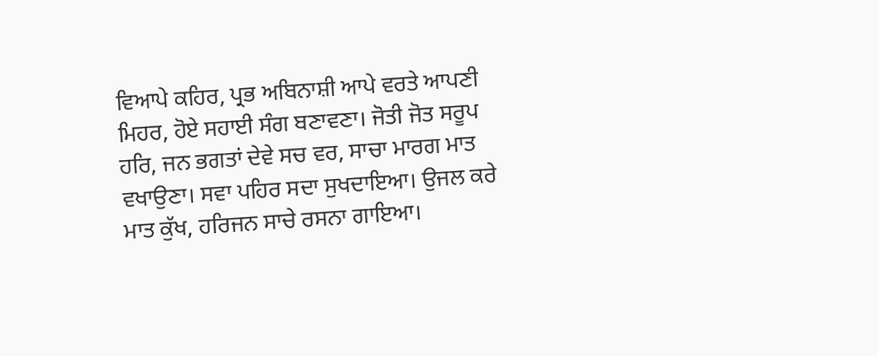ਵਿਆਪੇ ਕਹਿਰ, ਪ੍ਰਭ ਅਬਿਨਾਸ਼ੀ ਆਪੇ ਵਰਤੇ ਆਪਣੀ ਮਿਹਰ, ਹੋਏ ਸਹਾਈ ਸੰਗ ਬਣਾਵਣਾ। ਜੋਤੀ ਜੋਤ ਸਰੂਪ ਹਰਿ, ਜਨ ਭਗਤਾਂ ਦੇਵੇ ਸਚ ਵਰ, ਸਾਚਾ ਮਾਰਗ ਮਾਤ ਵਖਾਉਣਾ। ਸਵਾ ਪਹਿਰ ਸਦਾ ਸੁਖਦਾਇਆ। ਉਜਲ ਕਰੇ ਮਾਤ ਕੁੱਖ, ਹਰਿਜਨ ਸਾਚੇ ਰਸਨਾ ਗਾਇਆ।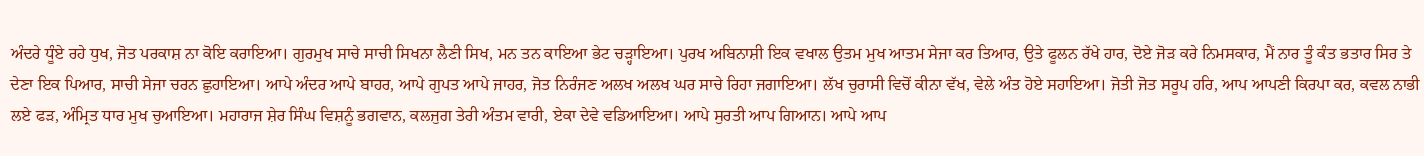ਅੰਦਰੇ ਧੂੰਏ ਰਹੇ ਧੁਖ, ਜੋਤ ਪਰਕਾਸ਼ ਨਾ ਕੋਇ ਕਰਾਇਆ। ਗੁਰਮੁਖ ਸਾਚੇ ਸਾਚੀ ਸਿਖਨਾ ਲੈਣੀ ਸਿਖ, ਮਨ ਤਨ ਕਾਇਆ ਭੇਟ ਚੜ੍ਹਾਇਆ। ਪੁਰਖ ਅਬਿਨਾਸ਼ੀ ਇਕ ਵਖਾਲ ਉਤਮ ਮੁਖ ਆਤਮ ਸੇਜਾ ਕਰ ਤਿਆਰ, ਉਤੇ ਫੂਲਨ ਰੱਖੇ ਹਾਰ, ਦੋਏ ਜੋੜ ਕਰੇ ਨਿਮਸਕਾਰ, ਮੈਂ ਨਾਰ ਤੂੰ ਕੰਤ ਭਤਾਰ ਸਿਰ ਤੇ ਦੇਣਾ ਇਕ ਪਿਆਰ, ਸਾਚੀ ਸੇਜਾ ਚਰਨ ਛੁਹਾਇਆ। ਆਪੇ ਅੰਦਰ ਆਪੇ ਬਾਹਰ, ਆਪੇ ਗੁਪਤ ਆਪੇ ਜਾਹਰ, ਜੋਤ ਨਿਰੰਜਣ ਅਲਖ ਅਲਖ ਘਰ ਸਾਚੇ ਰਿਹਾ ਜਗਾਇਆ। ਲੱਖ ਚੁਰਾਸੀ ਵਿਚੋਂ ਕੀਨਾ ਵੱਖ, ਵੇਲੇ ਅੰਤ ਹੋਏ ਸਹਾਇਆ। ਜੋਤੀ ਜੋਤ ਸਰੂਪ ਹਰਿ, ਆਪ ਆਪਣੀ ਕਿਰਪਾ ਕਰ, ਕਵਲ ਨਾਭੀ ਲਏ ਫੜ, ਅੰਮ੍ਰਿਤ ਧਾਰ ਮੁਖ ਚੁਆਇਆ। ਮਹਾਰਾਜ ਸ਼ੇਰ ਸਿੰਘ ਵਿਸ਼ਨੂੰ ਭਗਵਾਨ, ਕਲਜੁਗ ਤੇਰੀ ਅੰਤਮ ਵਾਰੀ, ਏਕਾ ਦੇਵੇ ਵਡਿਆਇਆ। ਆਪੇ ਸੁਰਤੀ ਆਪ ਗਿਆਨ। ਆਪੇ ਆਪ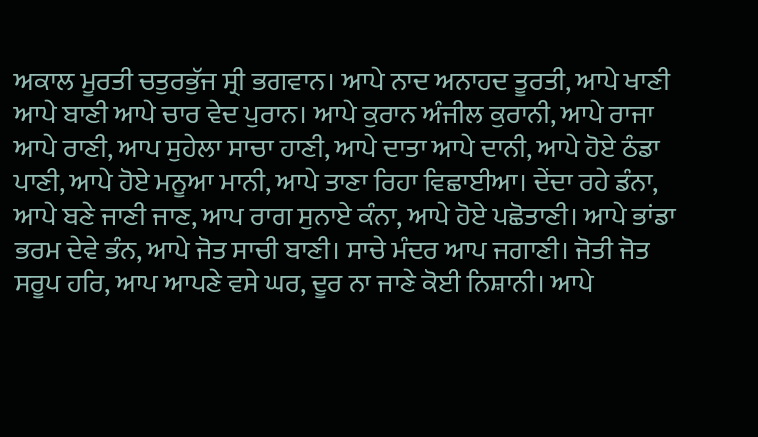ਅਕਾਲ ਮੂਰਤੀ ਚਤੁਰਭੁੱਜ ਸ੍ਰੀ ਭਗਵਾਨ। ਆਪੇ ਨਾਦ ਅਨਾਹਦ ਤੂਰਤੀ, ਆਪੇ ਖਾਣੀ ਆਪੇ ਬਾਣੀ ਆਪੇ ਚਾਰ ਵੇਦ ਪੁਰਾਨ। ਆਪੇ ਕੁਰਾਨ ਅੰਜੀਲ ਕੁਰਾਨੀ, ਆਪੇ ਰਾਜਾ ਆਪੇ ਰਾਣੀ, ਆਪ ਸੁਹੇਲਾ ਸਾਚਾ ਹਾਣੀ, ਆਪੇ ਦਾਤਾ ਆਪੇ ਦਾਨੀ, ਆਪੇ ਹੋਏ ਠੰਡਾ ਪਾਣੀ, ਆਪੇ ਹੋਏ ਮਨੂਆ ਮਾਨੀ, ਆਪੇ ਤਾਣਾ ਰਿਹਾ ਵਿਛਾਈਆ। ਦੇਂਦਾ ਰਹੇ ਡੰਨਾ, ਆਪੇ ਬਣੇ ਜਾਣੀ ਜਾਣ, ਆਪ ਰਾਗ ਸੁਨਾਏ ਕੰਨਾ, ਆਪੇ ਹੋਏ ਪਛੋਤਾਣੀ। ਆਪੇ ਭਾਂਡਾ ਭਰਮ ਦੇਵੇ ਭੰਨ, ਆਪੇ ਜੋਤ ਸਾਚੀ ਬਾਣੀ। ਸਾਚੇ ਮੰਦਰ ਆਪ ਜਗਾਣੀ। ਜੋਤੀ ਜੋਤ ਸਰੂਪ ਹਰਿ, ਆਪ ਆਪਣੇ ਵਸੇ ਘਰ, ਦੂਰ ਨਾ ਜਾਣੇ ਕੋਈ ਨਿਸ਼ਾਨੀ। ਆਪੇ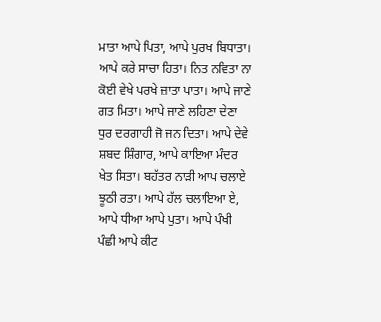ਮਾਤਾ ਆਪੇ ਪਿਤਾ, ਆਪੇ ਪੁਰਖ ਬਿਧਾਤਾ। ਆਪੇ ਕਰੇ ਸਾਚਾ ਹਿਤਾ। ਨਿਤ ਨਵਿਤਾ ਨਾ ਕੋਈ ਵੇਖੇ ਪਰਖੇ ਜ਼ਾਤਾ ਪਾਤਾ। ਆਪੇ ਜਾਣੇ ਗਤ ਮਿਤਾ। ਆਪੇ ਜਾਣੇ ਲਹਿਣਾ ਦੇਣਾ ਧੁਰ ਦਰਗਾਹੀ ਜੋ ਜਨ ਦਿਤਾ। ਆਪੇ ਦੇਵੇ ਸ਼ਬਦ ਸ਼ਿੰਗਾਰ, ਆਪੇ ਕਾਇਆ ਮੰਦਰ ਖੇਤ ਸਿਤਾ। ਬਹੱਤਰ ਨਾੜੀ ਆਪ ਚਲਾਏ ਝੂਠੀ ਰਤਾ। ਆਪੇ ਹੱਲ ਚਲਾਇਆ ਏ, ਆਪੇ ਧੀਆ ਆਪੇ ਪੁਤਾ। ਆਪੇ ਪੰਖੀ ਪੰਛੀ ਆਪੇ ਕੀਟ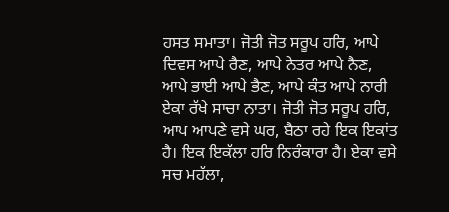ਹਸਤ ਸਮਾਤਾ। ਜੋਤੀ ਜੋਤ ਸਰੂਪ ਹਰਿ, ਆਪੇ ਦਿਵਸ ਆਪੇ ਰੈਣ, ਆਪੇ ਨੇਤਰ ਆਪੇ ਨੈਣ, ਆਪੇ ਭਾਈ ਆਪੇ ਭੈਣ, ਆਪੇ ਕੰਤ ਆਪੇ ਨਾਰੀ ਏਕਾ ਰੱਖੇ ਸਾਚਾ ਨਾਤਾ। ਜੋਤੀ ਜੋਤ ਸਰੂਪ ਹਰਿ, ਆਪ ਆਪਣੇ ਵਸੇ ਘਰ, ਬੈਠਾ ਰਹੇ ਇਕ ਇਕਾਂਤ ਹੈ। ਇਕ ਇਕੱਲਾ ਹਰਿ ਨਿਰੰਕਾਰਾ ਹੈ। ਏਕਾ ਵਸੇ ਸਚ ਮਹੱਲਾ,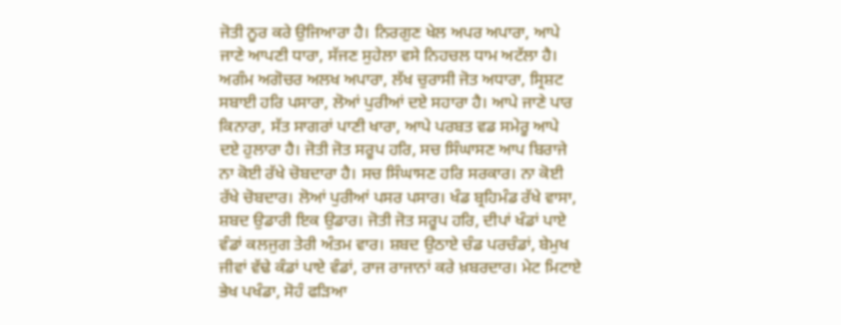ਜੋਤੀ ਨੂਰ ਕਰੇ ਉਜਿਆਰਾ ਹੈ। ਨਿਰਗੁਣ ਖੇਲ ਅਪਰ ਅਪਾਰਾ, ਆਪੇ ਜਾਣੇ ਆਪਣੀ ਧਾਰਾ, ਸੱਜਣ ਸੁਹੇਲਾ ਵਸੇ ਨਿਹਚਲ ਧਾਮ ਅਟੱਲਾ ਹੈ। ਅਗੰਮ ਅਗੋਚਰ ਅਲਖ ਅਪਾਰਾ, ਲੱਖ ਚੁਰਾਸੀ ਜੋਤ ਅਧਾਰਾ, ਸ੍ਰਿਸ਼ਟ ਸਬਾਈ ਹਰਿ ਪਸਾਰਾ, ਲੋਆਂ ਪੁਰੀਆਂ ਦਏ ਸਹਾਰਾ ਹੈ। ਆਪੇ ਜਾਣੇ ਪਾਰ ਕਿਨਾਰਾ, ਸੱਤ ਸਾਗਰਾਂ ਪਾਣੀ ਖਾਰਾ, ਆਪੇ ਪਰਬਤ ਵਡ ਸਮੇਰੂ ਆਪੇ ਦਏ ਹੁਲਾਰਾ ਹੈ। ਜੋਤੀ ਜੋਤ ਸਰੂਪ ਹਰਿ, ਸਚ ਸਿੰਘਾਸਣ ਆਪ ਬਿਰਾਜੇ ਨਾ ਕੋਈ ਰੱਖੇ ਚੋਬਦਾਰਾ ਹੈ। ਸਚ ਸਿੰਘਾਸਣ ਹਰਿ ਸਰਕਾਰ। ਨਾ ਕੋਈ ਰੱਖੇ ਚੋਬਦਾਰ। ਲੋਆਂ ਪੁਰੀਆਂ ਪਸਰ ਪਸਾਰ। ਖੰਡ ਬ੍ਰਹਿਮੰਡ ਰੱਖੇ ਵਾਸਾ, ਸ਼ਬਦ ਉਡਾਰੀ ਇਕ ਉਡਾਰ। ਜੋਤੀ ਜੋਤ ਸਰੂਪ ਹਰਿ, ਦੀਪਾਂ ਖੰਡਾਂ ਪਾਏ ਵੰਡਾਂ ਕਲਜੁਗ ਤੇਰੀ ਅੰਤਮ ਵਾਰ। ਸ਼ਬਦ ਉਠਾਏ ਚੰਡ ਪਰਚੰਡਾਂ, ਬੇਮੁਖ ਜੀਵਾਂ ਵੱਢੇ ਕੰਡਾਂ ਪਾਏ ਵੰਡਾਂ, ਰਾਜ ਰਾਜਾਨਾਂ ਕਰੇ ਖ਼ਬਰਦਾਰ। ਮੇਟ ਮਿਟਾਏ ਭੇਖ ਪਖੰਡਾ, ਸੋਹੰ ਫੜਿਆ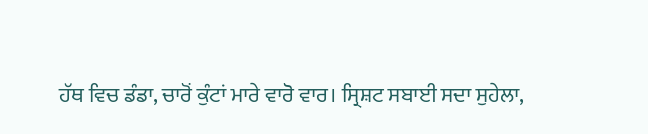ਹੱਥ ਵਿਚ ਡੰਡਾ, ਚਾਰੋਂ ਕੁੰਟਾਂ ਮਾਰੇ ਵਾਰੋ ਵਾਰ। ਸ੍ਰਿਸ਼ਟ ਸਬਾਈ ਸਦਾ ਸੁਹੇਲਾ,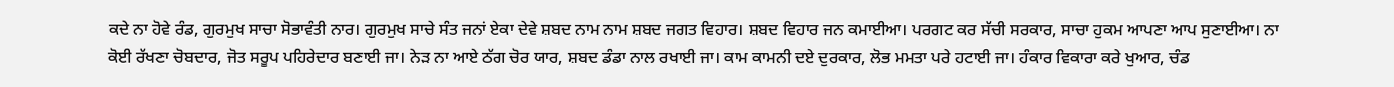ਕਦੇ ਨਾ ਹੋਵੇ ਰੰਡ, ਗੁਰਮੁਖ ਸਾਚਾ ਸੋਭਾਵੰਤੀ ਨਾਰ। ਗੁਰਮੁਖ ਸਾਚੇ ਸੰਤ ਜਨਾਂ ਏਕਾ ਦੇਵੇ ਸ਼ਬਦ ਨਾਮ ਨਾਮ ਸ਼ਬਦ ਜਗਤ ਵਿਹਾਰ। ਸ਼ਬਦ ਵਿਹਾਰ ਜਨ ਕਮਾਈਆ। ਪਰਗਟ ਕਰ ਸੱਚੀ ਸਰਕਾਰ, ਸਾਚਾ ਹੁਕਮ ਆਪਣਾ ਆਪ ਸੁਣਾਈਆ। ਨਾ ਕੋਈ ਰੱਖਣਾ ਚੋਬਦਾਰ, ਜੋਤ ਸਰੂਪ ਪਹਿਰੇਦਾਰ ਬਣਾਈ ਜਾ। ਨੇੜ ਨਾ ਆਏ ਠੱਗ ਚੋਰ ਯਾਰ, ਸ਼ਬਦ ਡੰਡਾ ਨਾਲ ਰਖਾਈ ਜਾ। ਕਾਮ ਕਾਮਨੀ ਦਏ ਦੁਰਕਾਰ, ਲੋਭ ਮਮਤਾ ਪਰੇ ਹਟਾਈ ਜਾ। ਹੰਕਾਰ ਵਿਕਾਰਾ ਕਰੇ ਖੁਆਰ, ਚੰਡ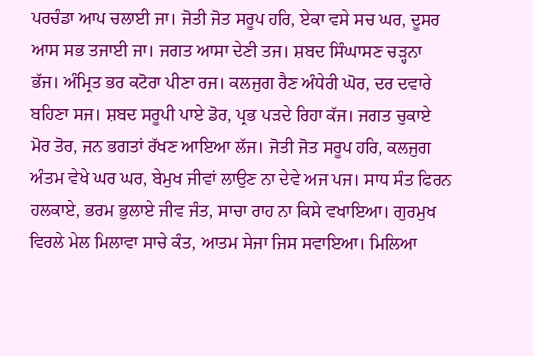ਪਰਚੰਡਾ ਆਪ ਚਲਾਈ ਜਾ। ਜੋਤੀ ਜੋਤ ਸਰੂਪ ਹਰਿ, ਏਕਾ ਵਸੇ ਸਚ ਘਰ, ਦੂਸਰ ਆਸ ਸਭ ਤਜਾਈ ਜਾ। ਜਗਤ ਆਸਾ ਦੇਣੀ ਤਜ। ਸ਼ਬਦ ਸਿੰਘਾਸਣ ਚੜ੍ਹਨਾ ਭੱਜ। ਅੰਮ੍ਰਿਤ ਭਰ ਕਟੋਰਾ ਪੀਣਾ ਰਜ। ਕਲਜੁਗ ਰੈਣ ਅੰਧੇਰੀ ਘੋਰ, ਦਰ ਦਵਾਰੇ ਬਹਿਣਾ ਸਜ। ਸ਼ਬਦ ਸਰੂਪੀ ਪਾਏ ਡੋਰ, ਪ੍ਰਭ ਪੜਦੇ ਰਿਹਾ ਕੱਜ। ਜਗਤ ਚੁਕਾਏ ਮੋਰ ਤੋਰ, ਜਨ ਭਗਤਾਂ ਰੱਖਣ ਆਇਆ ਲੱਜ। ਜੋਤੀ ਜੋਤ ਸਰੂਪ ਹਰਿ, ਕਲਜੁਗ ਅੰਤਮ ਵੇਖੇ ਘਰ ਘਰ, ਬੇਮੁਖ ਜੀਵਾਂ ਲਾਉਣ ਨਾ ਦੇਵੇ ਅਜ ਪਜ। ਸਾਧ ਸੰਤ ਫਿਰਨ ਹਲਕਾਏ, ਭਰਮ ਭੁਲਾਏ ਜੀਵ ਜੰਤ, ਸਾਚਾ ਰਾਹ ਨਾ ਕਿਸੇ ਵਖਾਇਆ। ਗੁਰਮੁਖ ਵਿਰਲੇ ਮੇਲ ਮਿਲਾਵਾ ਸਾਚੇ ਕੰਤ, ਆਤਮ ਸੇਜਾ ਜਿਸ ਸਵਾਇਆ। ਮਿਲਿਆ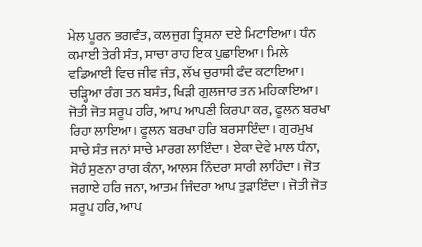ਮੇਲ ਪੂਰਨ ਭਗਵੰਤ, ਕਲਜੁਗ ਤ੍ਰਿਸਨਾ ਦਏ ਮਿਟਾਇਆ। ਧੰਨ ਕਮਾਈ ਤੇਰੀ ਸੰਤ, ਸਾਚਾ ਰਾਹ ਇਕ ਪੁਛਾਇਆ। ਮਿਲੇ ਵਡਿਆਈ ਵਿਚ ਜੀਵ ਜੰਤ, ਲੱਖ ਚੁਰਾਸੀ ਫੰਦ ਕਟਾਇਆ। ਚੜ੍ਹਿਆ ਰੰਗ ਤਨ ਬਸੰਤ, ਖਿੜੀ ਗੁਲਜਾਰ ਤਨ ਮਹਿਕਾਇਆ। ਜੋਤੀ ਜੋਤ ਸਰੂਪ ਹਰਿ, ਆਪ ਆਪਣੀ ਕਿਰਪਾ ਕਰ, ਫੂਲਨ ਬਰਖਾ ਰਿਹਾ ਲਾਇਆ। ਫੂਲਨ ਬਰਖਾ ਹਰਿ ਬਰਸਾਇੰਦਾ। ਗੁਰਮੁਖ ਸਾਚੇ ਸੰਤ ਜਨਾਂ ਸਾਚੇ ਮਾਰਗ ਲਾਇੰਦਾ। ਏਕਾ ਦੇਵੇ ਮਾਲ ਧੰਨਾ, ਸੋਹੰ ਸੁਣਨਾ ਰਾਗ ਕੰਨਾ, ਆਲਸ ਨਿੰਦਰਾ ਸਾਰੀ ਲਾਹਿੰਦਾ। ਜੋਤ ਜਗਾਏ ਹਰਿ ਜਨਾ, ਆਤਮ ਜਿੰਦਰਾ ਆਪ ਤੁੜਾਇੰਦਾ। ਜੋਤੀ ਜੋਤ ਸਰੂਪ ਹਰਿ, ਆਪ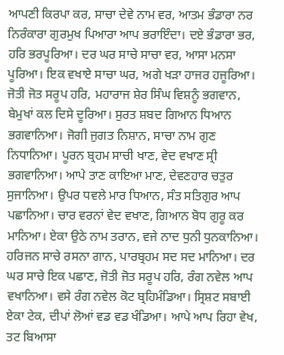ਆਪਣੀ ਕਿਰਪਾ ਕਰ, ਸਾਚਾ ਦੇਵੇ ਨਾਮ ਵਰ, ਆਤਮ ਭੰਡਾਰਾ ਨਰ ਨਿਰੰਕਾਰਾ ਗੁਰਮੁਖ ਪਿਆਰਾ ਆਪ ਭਰਾਇੰਦਾ। ਦਏ ਭੰਡਾਰਾ ਭਰ, ਹਰਿ ਭਰਪੂਰਿਆ। ਦਰ ਘਰ ਸਾਚੇ ਸਾਚਾ ਵਰ, ਆਸਾ ਮਨਸਾ ਪੂਰਿਆ। ਇਕ ਵਖਾਏ ਸਾਚਾ ਘਰ, ਅਗੇ ਖੜਾ ਹਾਜਰ ਹਜੂਰਿਆ। ਜੋਤੀ ਜੋਤ ਸਰੂਪ ਹਰਿ, ਮਹਾਰਾਜ ਸ਼ੇਰ ਸਿੰਘ ਵਿਸ਼ਨੂੰ ਭਗਵਾਨ, ਬੇਮੁਖਾਂ ਕਲ ਦਿਸੇ ਦੂਰਿਆ। ਸੁਰਤ ਸ਼ਬਦ ਗਿਆਨ ਧਿਆਨ ਭਗਵਾਨਿਆ। ਜੋਗੀ ਜੁਗਤ ਨਿਸ਼ਾਨ, ਸਾਚਾ ਨਾਮ ਗੁਣ ਨਿਧਾਨਿਆ। ਪੂਰਨ ਬ੍ਰਹਮ ਸਾਚੀ ਖਾਣ, ਵੇਦ ਵਖਾਣ ਸ੍ਰੀ ਭਗਵਾਨਿਆ। ਆਪੇ ਤਾਣ ਕਾਇਆ ਮਾਣ, ਦੇਵਣਹਾਰ ਚਤੁਰ ਸੁਜਾਨਿਆ। ਉਪਰ ਧਵਲੇ ਮਾਰ ਧਿਆਨ, ਸੰਤ ਸਤਿਗੁਰ ਆਪ ਪਛਾਨਿਆ। ਚਾਰ ਵਰਨਾਂ ਵੇਦ ਵਖਾਣ, ਗਿਆਨ ਬੋਧ ਗੁਰੂ ਕਰ ਮਾਨਿਆ। ਏਕਾ ਉਠੇ ਨਾਮ ਤਰਾਨ, ਵਜੇ ਨਾਦ ਧੁਨੀ ਧੁਨਕਾਨਿਆ। ਹਰਿਜਨ ਸਾਚੇ ਰਸਨਾ ਗਾਨ, ਪਾਰਬ੍ਰਹਮ ਸਦ ਸਦ ਮਾਨਿਆ। ਦਰ ਘਰ ਸਾਚੇ ਇਕ ਪਛਾਣ, ਜੋਤੀ ਜੋਤ ਸਰੂਪ ਹਰਿ, ਰੰਗ ਨਵੇਲ ਆਪ ਵਖਾਨਿਆ। ਵਸੇ ਰੰਗ ਨਵੇਲ ਕੋਟ ਬ੍ਰਹਿਮੰਡਿਆ। ਸ੍ਰਿਸ਼ਟ ਸਬਾਈ ਏਕਾ ਟੇਕ, ਦੀਪਾਂ ਲੋਆਂ ਵਡ ਵਡ ਖੰਡਿਆ। ਆਪੇ ਆਪ ਰਿਹਾ ਵੇਖ, ਤਟ ਬਿਆਸਾ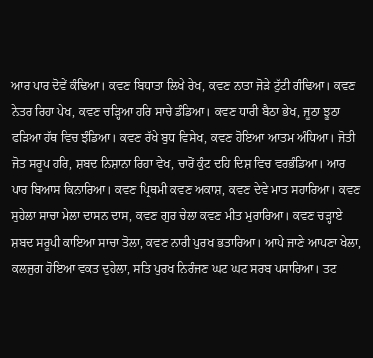ਆਰ ਪਾਰ ਦੋਵੇਂ ਕੰਢਿਆ। ਕਵਣ ਬਿਧਾਤਾ ਲਿਖੇ ਰੇਖ, ਕਵਣ ਨਾਤਾ ਜੋੜੇ ਟੁੱਟੀ ਗੰਢਿਆ। ਕਵਣ ਨੇਤਰ ਰਿਹਾ ਪੇਖ, ਕਵਣ ਚੜ੍ਹਿਆ ਹਰਿ ਸਾਚੇ ਡੰਡਿਆ। ਕਵਣ ਧਾਰੀ ਬੈਠਾ ਭੇਖ, ਜੂਠਾ ਝੂਠਾ ਫੜਿਆ ਹੱਥ ਵਿਚ ਝੰਡਿਆ। ਕਵਣ ਰੱਖੇ ਬੁਧ ਵਿਸੇਖ, ਕਵਣ ਹੋਇਆ ਆਤਮ ਅੰਧਿਆ। ਜੋਤੀ ਜੋਤ ਸਰੂਪ ਹਰਿ, ਸ਼ਬਦ ਨਿਸ਼ਾਨਾ ਰਿਹਾ ਵੇਖ, ਚਾਰੋਂ ਕੁੰਟ ਦਹਿ ਦਿਸ਼ ਵਿਚ ਵਰਭੰਡਿਆ। ਆਰ ਪਾਰ ਬਿਆਸ ਕਿਨਾਰਿਆ। ਕਵਣ ਪ੍ਰਿਥਮੀ ਕਵਣ ਅਕਾਸ਼, ਕਵਣ ਦੇਵੇ ਮਾਤ ਸਹਾਰਿਆ। ਕਵਣ ਸੁਹੇਲਾ ਸਾਚਾ ਮੇਲਾ ਦਾਸਨ ਦਾਸ, ਕਵਣ ਗੁਰ ਚੇਲਾ ਕਵਣ ਮੀਤ ਮੁਰਾਰਿਆ। ਕਵਣ ਚੜ੍ਹਾਏ ਸ਼ਬਦ ਸਰੂਪੀ ਕਾਇਆ ਸਾਚਾ ਤੋਲਾ, ਕਵਣ ਨਾਰੀ ਪੁਰਖ ਭਤਾਰਿਆ। ਆਪੇ ਜਾਣੇ ਆਪਣਾ ਖੇਲਾ, ਕਲਜੁਗ ਹੋਇਆ ਵਕਤ ਦੁਹੇਲਾ, ਸਤਿ ਪੁਰਖ ਨਿਰੰਜਣ ਘਟ ਘਟ ਸਰਬ ਪਸਾਰਿਆ। ਤਟ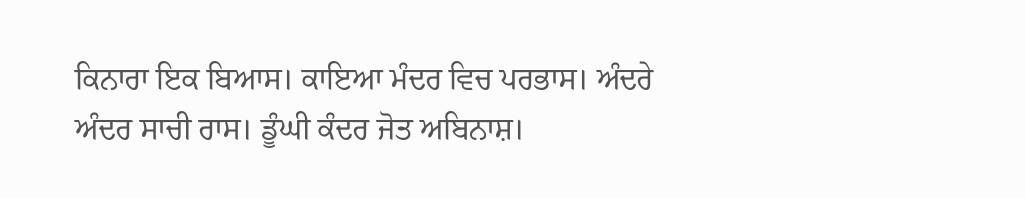ਕਿਨਾਰਾ ਇਕ ਬਿਆਸ। ਕਾਇਆ ਮੰਦਰ ਵਿਚ ਪਰਭਾਸ। ਅੰਦਰੇ ਅੰਦਰ ਸਾਚੀ ਰਾਸ। ਡੂੰਘੀ ਕੰਦਰ ਜੋਤ ਅਬਿਨਾਸ਼।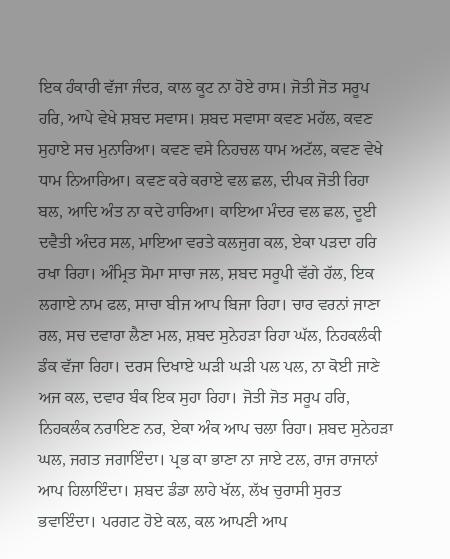ਇਕ ਹੰਕਾਰੀ ਵੱਜਾ ਜੰਦਰ, ਕਾਲ ਕੂਟ ਨਾ ਹੋਏ ਰਾਸ। ਜੋਤੀ ਜੋਤ ਸਰੂਪ ਹਰਿ, ਆਪੇ ਵੇਖੇ ਸ਼ਬਦ ਸਵਾਸ। ਸ਼ਬਦ ਸਵਾਸਾ ਕਵਣ ਮਹੱਲ, ਕਵਣ ਸੁਹਾਏ ਸਚ ਮੁਨਾਰਿਆ। ਕਵਣ ਵਸੇ ਨਿਹਚਲ ਧਾਮ ਅਟੱਲ, ਕਵਣ ਵੇਖੇ ਧਾਮ ਨਿਆਰਿਆ। ਕਵਣ ਕਰੇ ਕਰਾਏ ਵਲ ਛਲ, ਦੀਪਕ ਜੋਤੀ ਰਿਹਾ ਬਲ, ਆਦਿ ਅੰਤ ਨਾ ਕਦੇ ਹਾਰਿਆ। ਕਾਇਆ ਮੰਦਰ ਵਲ ਛਲ, ਦੂਈ ਦਵੈਤੀ ਅੰਦਰ ਸਲ, ਮਾਇਆ ਵਰਤੇ ਕਲਜੁਗ ਕਲ, ਏਕਾ ਪੜਦਾ ਹਰਿ ਰਖਾ ਰਿਹਾ। ਅੰਮ੍ਰਿਤ ਸੋਮਾ ਸਾਚਾ ਜਲ, ਸ਼ਬਦ ਸਰੂਪੀ ਵੱਗੇ ਹੱਲ, ਇਕ ਲਗਾਏ ਨਾਮ ਫਲ, ਸਾਚਾ ਬੀਜ ਆਪ ਬਿਜਾ ਰਿਹਾ। ਚਾਰ ਵਰਨਾਂ ਜਾਣਾ ਰਲ, ਸਚ ਦਵਾਰਾ ਲੈਣਾ ਮਲ, ਸ਼ਬਦ ਸੁਨੇਹੜਾ ਰਿਹਾ ਘੱਲ, ਨਿਹਕਲੰਕੀ ਡੰਕ ਵੱਜਾ ਰਿਹਾ। ਦਰਸ ਦਿਖਾਏ ਘੜੀ ਘੜੀ ਪਲ ਪਲ, ਨਾ ਕੋਈ ਜਾਣੇ ਅਜ ਕਲ, ਦਵਾਰ ਬੰਕ ਇਕ ਸੁਹਾ ਰਿਹਾ। ਜੋਤੀ ਜੋਤ ਸਰੂਪ ਹਰਿ, ਨਿਹਕਲੰਕ ਨਰਾਇਣ ਨਰ, ਏਕਾ ਅੰਕ ਆਪ ਚਲਾ ਰਿਹਾ। ਸ਼ਬਦ ਸੁਨੇਹੜਾ ਘਲ, ਜਗਤ ਜਗਾਇੰਦਾ। ਪ੍ਰਭ ਕਾ ਭਾਣਾ ਨਾ ਜਾਏ ਟਲ, ਰਾਜ ਰਾਜਾਨਾਂ ਆਪ ਹਿਲਾਇੰਦਾ। ਸ਼ਬਦ ਡੰਡਾ ਲਾਹੇ ਖੱਲ, ਲੱਖ ਚੁਰਾਸੀ ਸੁਰਤ ਭਵਾਇੰਦਾ। ਪਰਗਟ ਹੋਏ ਕਲ, ਕਲ ਆਪਣੀ ਆਪ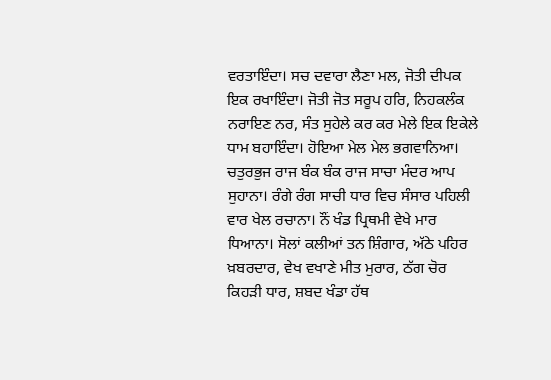ਵਰਤਾਇੰਦਾ। ਸਚ ਦਵਾਰਾ ਲੈਣਾ ਮਲ, ਜੋਤੀ ਦੀਪਕ ਇਕ ਰਖਾਇੰਦਾ। ਜੋਤੀ ਜੋਤ ਸਰੂਪ ਹਰਿ, ਨਿਹਕਲੰਕ ਨਰਾਇਣ ਨਰ, ਸੰਤ ਸੁਹੇਲੇ ਕਰ ਕਰ ਮੇਲੇ ਇਕ ਇਕੇਲੇ ਧਾਮ ਬਹਾਇੰਦਾ। ਹੋਇਆ ਮੇਲ ਮੇਲ ਭਗਵਾਨਿਆ। ਚਤੁਰਭੁਜ ਰਾਜ ਬੰਕ ਬੰਕ ਰਾਜ ਸਾਚਾ ਮੰਦਰ ਆਪ ਸੁਹਾਨਾ। ਰੰਗੇ ਰੰਗ ਸਾਚੀ ਧਾਰ ਵਿਚ ਸੰਸਾਰ ਪਹਿਲੀ ਵਾਰ ਖੇਲ ਰਚਾਨਾ। ਨੌਂ ਖੰਡ ਪ੍ਰਿਥਮੀ ਵੇਖੇ ਮਾਰ ਧਿਆਨਾ। ਸੋਲਾਂ ਕਲੀਆਂ ਤਨ ਸ਼ਿੰਗਾਰ, ਅੱਠੇ ਪਹਿਰ ਖ਼ਬਰਦਾਰ, ਵੇਖ ਵਖਾਣੇ ਮੀਤ ਮੁਰਾਰ, ਠੱਗ ਚੋਰ ਕਿਹੜੀ ਧਾਰ, ਸ਼ਬਦ ਖੰਡਾ ਹੱਥ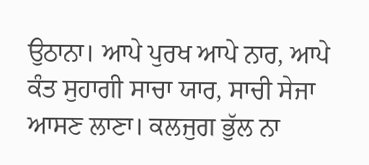ਉਠਾਨਾ। ਆਪੇ ਪੁਰਖ ਆਪੇ ਨਾਰ, ਆਪੇ ਕੰਤ ਸੁਹਾਗੀ ਸਾਚਾ ਯਾਰ, ਸਾਚੀ ਸੇਜਾ ਆਸਣ ਲਾਣਾ। ਕਲਜੁਗ ਭੁੱਲ ਨਾ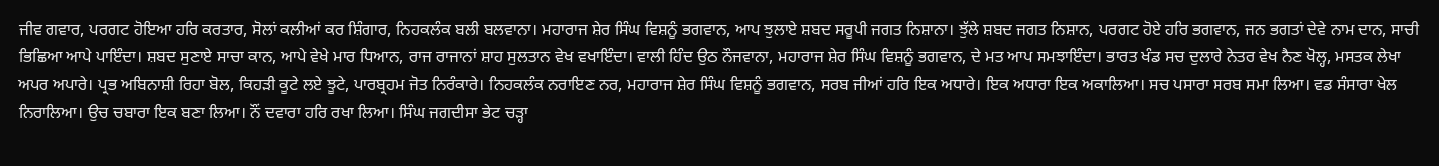ਜੀਵ ਗਵਾਰ, ਪਰਗਟ ਹੋਇਆ ਹਰਿ ਕਰਤਾਰ, ਸੋਲਾਂ ਕਲੀਆਂ ਕਰ ਸ਼ਿੰਗਾਰ, ਨਿਹਕਲੰਕ ਬਲੀ ਬਲਵਾਨਾ। ਮਹਾਰਾਜ ਸ਼ੇਰ ਸਿੰਘ ਵਿਸ਼ਨੂੰ ਭਗਵਾਨ, ਆਪ ਝੁਲਾਏ ਸ਼ਬਦ ਸਰੂਪੀ ਜਗਤ ਨਿਸ਼ਾਨਾ। ਝੁੱਲੇ ਸ਼ਬਦ ਜਗਤ ਨਿਸ਼ਾਨ, ਪਰਗਟ ਹੋਏ ਹਰਿ ਭਗਵਾਨ, ਜਨ ਭਗਤਾਂ ਦੇਵੇ ਨਾਮ ਦਾਨ, ਸਾਚੀ ਭਿਛਿਆ ਆਪੇ ਪਾਇੰਦਾ। ਸ਼ਬਦ ਸੁਣਾਏ ਸਾਚਾ ਕਾਨ, ਆਪੇ ਵੇਖੇ ਮਾਰ ਧਿਆਨ, ਰਾਜ ਰਾਜਾਨਾਂ ਸ਼ਾਹ ਸੁਲਤਾਨ ਵੇਖ ਵਖਾਇੰਦਾ। ਵਾਲੀ ਹਿੰਦ ਉਠ ਨੌਜਵਾਨਾ, ਮਹਾਰਾਜ ਸ਼ੇਰ ਸਿੰਘ ਵਿਸ਼ਨੂੰ ਭਗਵਾਨ, ਦੇ ਮਤ ਆਪ ਸਮਝਾਇੰਦਾ। ਭਾਰਤ ਖੰਡ ਸਚ ਦੁਲਾਰੇ ਨੇਤਰ ਵੇਖ ਨੈਣ ਖੋਲ੍ਹ, ਮਸਤਕ ਲੇਖਾ ਅਪਰ ਅਪਾਰੇ। ਪ੍ਰਭ ਅਬਿਨਾਸ਼ੀ ਰਿਹਾ ਬੋਲ, ਕਿਹੜੀ ਕੂਟੇ ਲਏ ਝੂਟੇ, ਪਾਰਬ੍ਰਹਮ ਜੋਤ ਨਿਰੰਕਾਰੇ। ਨਿਹਕਲੰਕ ਨਰਾਇਣ ਨਰ, ਮਹਾਰਾਜ ਸ਼ੇਰ ਸਿੰਘ ਵਿਸ਼ਨੂੰ ਭਗਵਾਨ, ਸਰਬ ਜੀਆਂ ਹਰਿ ਇਕ ਅਧਾਰੇ। ਇਕ ਅਧਾਰਾ ਇਕ ਅਕਾਲਿਆ। ਸਚ ਪਸਾਰਾ ਸਰਬ ਸਮਾ ਲਿਆ। ਵਡ ਸੰਸਾਰਾ ਖੇਲ ਨਿਰਾਲਿਆ। ਉਚ ਚਬਾਰਾ ਇਕ ਬਣਾ ਲਿਆ। ਨੌਂ ਦਵਾਰਾ ਹਰਿ ਰਖਾ ਲਿਆ। ਸਿੰਘ ਜਗਦੀਸਾ ਭੇਟ ਚੜ੍ਹਾ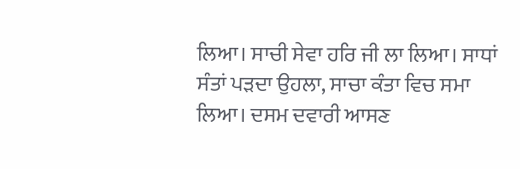ਲਿਆ। ਸਾਚੀ ਸੇਵਾ ਹਰਿ ਜੀ ਲਾ ਲਿਆ। ਸਾਧਾਂ ਸੰਤਾਂ ਪੜਦਾ ਉਹਲਾ, ਸਾਚਾ ਕੰਤਾ ਵਿਚ ਸਮਾ ਲਿਆ। ਦਸਮ ਦਵਾਰੀ ਆਸਣ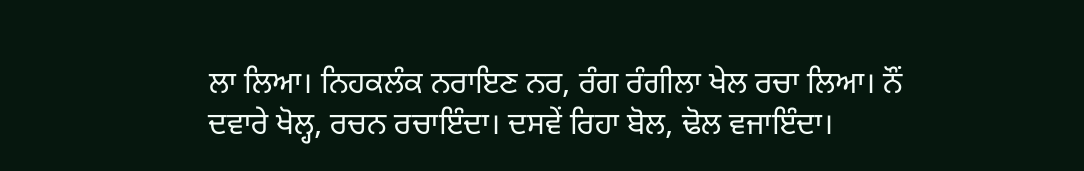ਲਾ ਲਿਆ। ਨਿਹਕਲੰਕ ਨਰਾਇਣ ਨਰ, ਰੰਗ ਰੰਗੀਲਾ ਖੇਲ ਰਚਾ ਲਿਆ। ਨੌਂ ਦਵਾਰੇ ਖੋਲ੍ਹ, ਰਚਨ ਰਚਾਇੰਦਾ। ਦਸਵੇਂ ਰਿਹਾ ਬੋਲ, ਢੋਲ ਵਜਾਇੰਦਾ।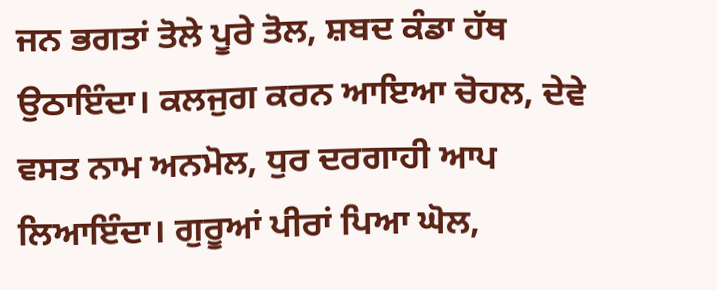ਜਨ ਭਗਤਾਂ ਤੋਲੇ ਪੂਰੇ ਤੋਲ, ਸ਼ਬਦ ਕੰਡਾ ਹੱਥ ਉਠਾਇੰਦਾ। ਕਲਜੁਗ ਕਰਨ ਆਇਆ ਚੋਹਲ, ਦੇਵੇ ਵਸਤ ਨਾਮ ਅਨਮੋਲ, ਧੁਰ ਦਰਗਾਹੀ ਆਪ ਲਿਆਇੰਦਾ। ਗੁਰੂਆਂ ਪੀਰਾਂ ਪਿਆ ਘੋਲ,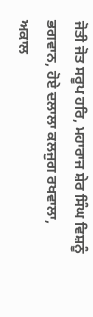ਜੋਤੀ ਜੋਤ ਸਰੂਪ ਹਰਿ, ਮਹਾਰਾਜ ਸ਼ੇਰ ਸਿੰਘ ਵਿਸ਼ਨੂੰ ਭਗਵਾਨ, ਹੋਏ ਦਲਾਲਾ ਕਲਜੁਗ ਰਖਵਾਲਾ, ਅਕਾਲ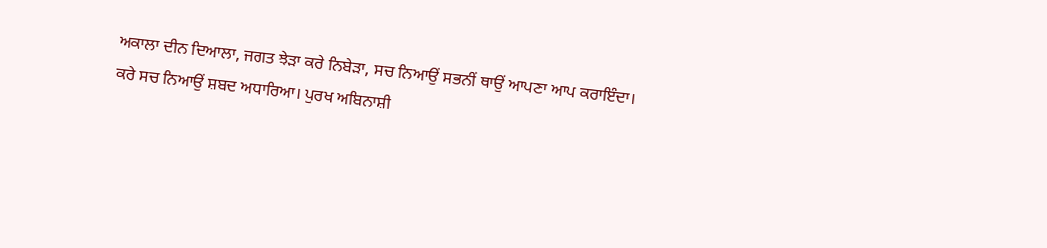ਅਕਾਲਾ ਦੀਨ ਦਿਆਲਾ, ਜਗਤ ਝੇੜਾ ਕਰੇ ਨਿਬੇੜਾ, ਸਚ ਨਿਆਉਂ ਸਭਨੀਂ ਥਾਉਂ ਆਪਣਾ ਆਪ ਕਰਾਇੰਦਾ। ਕਰੇ ਸਚ ਨਿਆਉਂ ਸ਼ਬਦ ਅਧਾਰਿਆ। ਪੁਰਖ ਅਬਿਨਾਸ਼ੀ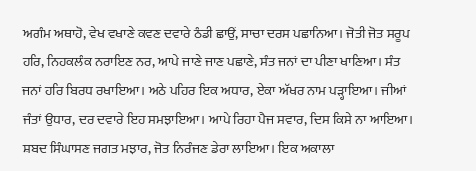ਅਗੰਮ ਅਥਾਹੋ, ਵੇਖ ਵਖਾਣੇ ਕਵਣ ਦਵਾਰੇ ਠੰਡੀ ਛਾਉਂ, ਸਾਚਾ ਦਰਸ ਪਛਾਨਿਆ। ਜੋਤੀ ਜੋਤ ਸਰੂਪ ਹਰਿ, ਨਿਹਕਲੰਕ ਨਰਾਇਣ ਨਰ, ਆਪੇ ਜਾਣੇ ਜਾਣ ਪਛਾਣੇ, ਸੰਤ ਜਨਾਂ ਦਾ ਪੀਣਾ ਖਾਣਿਆ। ਸੰਤ ਜਨਾਂ ਹਰਿ ਬਿਰਧ ਰਖਾਇਆ। ਅਠੇ ਪਹਿਰ ਇਕ ਅਧਾਰ, ਏਕਾ ਅੱਖਰ ਨਾਮ ਪੜ੍ਹਾਇਆ। ਜੀਆਂ ਜੰਤਾਂ ਉਧਾਰ, ਦਰ ਦਵਾਰੇ ਇਹ ਸਮਝਾਇਆ। ਆਪੇ ਰਿਹਾ ਪੈਜ ਸਵਾਰ, ਦਿਸ ਕਿਸੇ ਨਾ ਆਇਆ। ਸ਼ਬਦ ਸਿੰਘਾਸਣ ਜਗਤ ਮਝਾਰ, ਜੋਤ ਨਿਰੰਜਣ ਡੇਰਾ ਲਾਇਆ। ਇਕ ਅਕਾਲਾ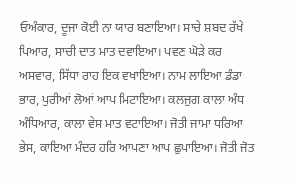ਓਅੰਕਾਰ, ਦੂਜਾ ਕੋਈ ਨਾ ਯਾਰ ਬਣਾਇਆ। ਸਾਚੇ ਸ਼ਬਦ ਰੱਖੇ ਪਿਆਰ, ਸਾਚੀ ਦਾਤ ਮਾਤ ਦਵਾਇਆ। ਪਵਣ ਘੋੜੇ ਕਰ ਅਸਵਾਰ, ਸਿੱਧਾ ਰਾਹ ਇਕ ਵਖਾਇਆ। ਨਾਮ ਲਾਇਆ ਡੰਡਾ ਭਾਰ, ਪੁਰੀਆਂ ਲੋਆਂ ਆਪ ਮਿਟਾਇਆ। ਕਲਜੁਗ ਕਾਲਾ ਅੰਧ ਅੰਧਿਆਰ, ਕਾਲਾ ਵੇਸ ਮਾਤ ਵਟਾਇਆ। ਜੋਤੀ ਜਾਮਾ ਧਰਿਆ ਭੇਸ, ਕਾਇਆ ਮੰਦਰ ਹਰਿ ਆਪਣਾ ਆਪ ਛੁਪਾਇਆ। ਜੋਤੀ ਜੋਤ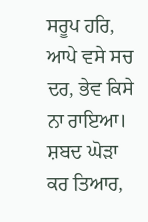ਸਰੂਪ ਹਰਿ, ਆਪੇ ਵਸੇ ਸਚ ਦਰ, ਭੇਵ ਕਿਸੇ ਨਾ ਰਾਇਆ। ਸ਼ਬਦ ਘੋੜਾ ਕਰ ਤਿਆਰ,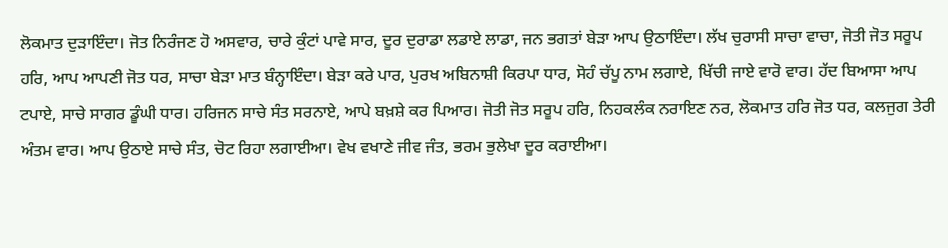ਲੋਕਮਾਤ ਦੁੜਾਇੰਦਾ। ਜੋਤ ਨਿਰੰਜਣ ਹੋ ਅਸਵਾਰ, ਚਾਰੇ ਕੁੰਟਾਂ ਪਾਵੇ ਸਾਰ, ਦੂਰ ਦੁਰਾਡਾ ਲਡਾਏ ਲਾਡਾ, ਜਨ ਭਗਤਾਂ ਬੇੜਾ ਆਪ ਉਠਾਇੰਦਾ। ਲੱਖ ਚੁਰਾਸੀ ਸਾਚਾ ਵਾਚਾ, ਜੋਤੀ ਜੋਤ ਸਰੂਪ ਹਰਿ, ਆਪ ਆਪਣੀ ਜੋਤ ਧਰ, ਸਾਚਾ ਬੇੜਾ ਮਾਤ ਬੰਨ੍ਹਾਇੰਦਾ। ਬੇੜਾ ਕਰੇ ਪਾਰ, ਪੁਰਖ ਅਬਿਨਾਸ਼ੀ ਕਿਰਪਾ ਧਾਰ, ਸੋਹੰ ਚੱਪੂ ਨਾਮ ਲਗਾਏ, ਖਿੱਚੀ ਜਾਏ ਵਾਰੋ ਵਾਰ। ਹੱਦ ਬਿਆਸਾ ਆਪ ਟਪਾਏ, ਸਾਚੇ ਸਾਗਰ ਡੂੰਘੀ ਧਾਰ। ਹਰਿਜਨ ਸਾਚੇ ਸੰਤ ਸਰਨਾਏ, ਆਪੇ ਬਖ਼ਸ਼ੇ ਕਰ ਪਿਆਰ। ਜੋਤੀ ਜੋਤ ਸਰੂਪ ਹਰਿ, ਨਿਹਕਲੰਕ ਨਰਾਇਣ ਨਰ, ਲੋਕਮਾਤ ਹਰਿ ਜੋਤ ਧਰ, ਕਲਜੁਗ ਤੇਰੀ ਅੰਤਮ ਵਾਰ। ਆਪ ਉਠਾਏ ਸਾਚੇ ਸੰਤ, ਚੋਟ ਰਿਹਾ ਲਗਾਈਆ। ਵੇਖ ਵਖਾਣੇ ਜੀਵ ਜੰਤ, ਭਰਮ ਭੁਲੇਖਾ ਦੂਰ ਕਰਾਈਆ।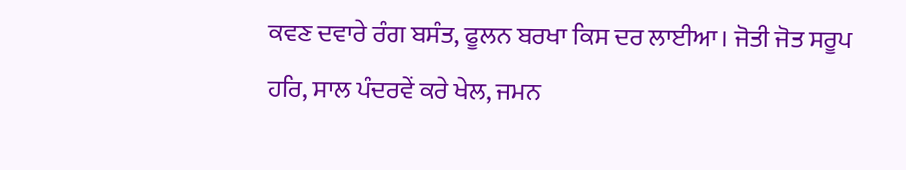ਕਵਣ ਦਵਾਰੇ ਰੰਗ ਬਸੰਤ, ਫੂਲਨ ਬਰਖਾ ਕਿਸ ਦਰ ਲਾਈਆ। ਜੋਤੀ ਜੋਤ ਸਰੂਪ ਹਰਿ, ਸਾਲ ਪੰਦਰਵੇਂ ਕਰੇ ਖੇਲ, ਜਮਨ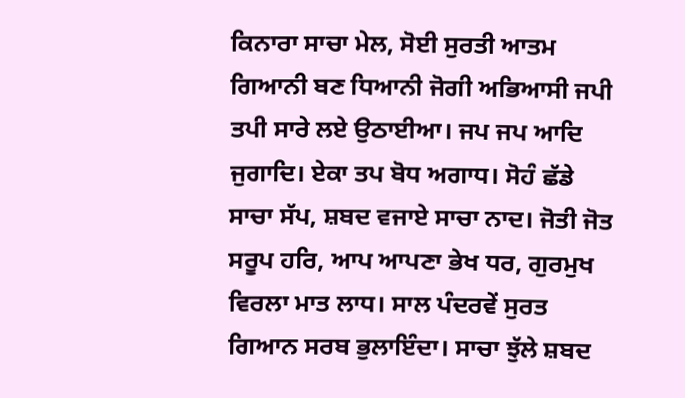ਕਿਨਾਰਾ ਸਾਚਾ ਮੇਲ, ਸੋਈ ਸੁਰਤੀ ਆਤਮ ਗਿਆਨੀ ਬਣ ਧਿਆਨੀ ਜੋਗੀ ਅਭਿਆਸੀ ਜਪੀ ਤਪੀ ਸਾਰੇ ਲਏ ਉਠਾਈਆ। ਜਪ ਜਪ ਆਦਿ ਜੁਗਾਦਿ। ਏਕਾ ਤਪ ਬੋਧ ਅਗਾਧ। ਸੋਹੰ ਛੱਡੇ ਸਾਚਾ ਸੱਪ, ਸ਼ਬਦ ਵਜਾਏ ਸਾਚਾ ਨਾਦ। ਜੋਤੀ ਜੋਤ ਸਰੂਪ ਹਰਿ, ਆਪ ਆਪਣਾ ਭੇਖ ਧਰ, ਗੁਰਮੁਖ ਵਿਰਲਾ ਮਾਤ ਲਾਧ। ਸਾਲ ਪੰਦਰਵੇਂ ਸੁਰਤ ਗਿਆਨ ਸਰਬ ਭੁਲਾਇੰਦਾ। ਸਾਚਾ ਝੁੱਲੇ ਸ਼ਬਦ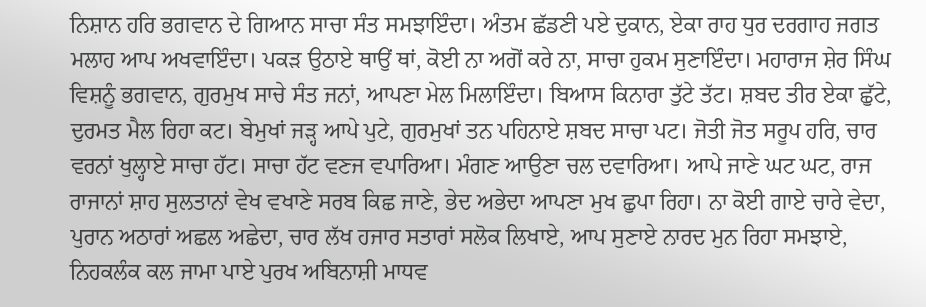ਨਿਸ਼ਾਨ ਹਰਿ ਭਗਵਾਨ ਦੇ ਗਿਆਨ ਸਾਚਾ ਸੰਤ ਸਮਝਾਇੰਦਾ। ਅੰਤਮ ਛੱਡਣੀ ਪਏ ਦੁਕਾਨ, ਏਕਾ ਰਾਹ ਧੁਰ ਦਰਗਾਹ ਜਗਤ ਮਲਾਹ ਆਪ ਅਖਵਾਇੰਦਾ। ਪਕੜ ਉਠਾਏ ਥਾਉਂ ਥਾਂ, ਕੋਈ ਨਾ ਅਗੋਂ ਕਰੇ ਨਾ, ਸਾਚਾ ਹੁਕਮ ਸੁਣਾਇੰਦਾ। ਮਹਾਰਾਜ ਸ਼ੇਰ ਸਿੰਘ ਵਿਸ਼ਨੂੰ ਭਗਵਾਨ, ਗੁਰਮੁਖ ਸਾਚੇ ਸੰਤ ਜਨਾਂ, ਆਪਣਾ ਮੇਲ ਮਿਲਾਇੰਦਾ। ਬਿਆਸ ਕਿਨਾਰਾ ਤੁੱਟੇ ਤੱਟ। ਸ਼ਬਦ ਤੀਰ ਏਕਾ ਛੁੱਟੇ, ਦੁਰਮਤ ਮੈਲ ਰਿਹਾ ਕਟ। ਬੇਮੁਖਾਂ ਜੜ੍ਹ ਆਪੇ ਪੁਟੇ, ਗੁਰਮੁਖਾਂ ਤਨ ਪਹਿਨਾਏ ਸ਼ਬਦ ਸਾਚਾ ਪਟ। ਜੋਤੀ ਜੋਤ ਸਰੂਪ ਹਰਿ, ਚਾਰ ਵਰਨਾਂ ਖੁਲ੍ਹਾਏ ਸਾਚਾ ਹੱਟ। ਸਾਚਾ ਹੱਟ ਵਣਜ ਵਪਾਰਿਆ। ਮੰਗਣ ਆਉਣਾ ਚਲ ਦਵਾਰਿਆ। ਆਪੇ ਜਾਣੇ ਘਟ ਘਟ, ਰਾਜ ਰਾਜਾਨਾਂ ਸ਼ਾਹ ਸੁਲਤਾਨਾਂ ਵੇਖ ਵਖਾਣੇ ਸਰਬ ਕਿਛ ਜਾਣੇ, ਭੇਦ ਅਭੇਦਾ ਆਪਣਾ ਮੁਖ ਛੁਪਾ ਰਿਹਾ। ਨਾ ਕੋਈ ਗਾਏ ਚਾਰੇ ਵੇਦਾ, ਪੁਰਾਨ ਅਠਾਰਾਂ ਅਛਲ ਅਛੇਦਾ, ਚਾਰ ਲੱਖ ਹਜਾਰ ਸਤਾਰਾਂ ਸਲੋਕ ਲਿਖਾਏ, ਆਪ ਸੁਣਾਏ ਨਾਰਦ ਮੁਨ ਰਿਹਾ ਸਮਝਾਏ, ਨਿਹਕਲੰਕ ਕਲ ਜਾਮਾ ਪਾਏ ਪੁਰਖ ਅਬਿਨਾਸ਼ੀ ਮਾਧਵ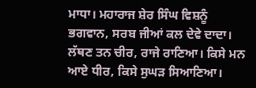ਮਾਧਾ। ਮਹਾਰਾਜ ਸ਼ੇਰ ਸਿੰਘ ਵਿਸ਼ਨੂੰ ਭਗਵਾਨ, ਸਰਬ ਜੀਆਂ ਕਲ ਦੇਵੇ ਦਾਦਾ। ਲੱਥਣ ਤਨ ਚੀਰ, ਰਾਜੇ ਰਾਣਿਆ। ਕਿਸੇ ਮਨ ਆਏ ਧੀਰ, ਕਿਸੇ ਸੁਘੜ ਸਿਆਣਿਆ।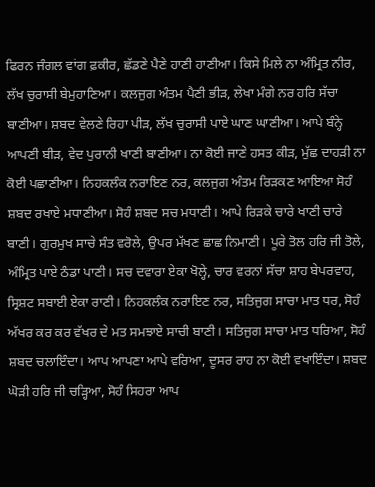ਫਿਰਨ ਜੰਗਲ ਵਾਂਗ ਫ਼ਕੀਰ, ਛੱਡਣੇ ਪੈਣੇ ਹਾਣੀ ਹਾਣੀਆ। ਕਿਸੇ ਮਿਲੇ ਨਾ ਅੰਮ੍ਰਿਤ ਨੀਰ, ਲੱਖ ਚੁਰਾਸੀ ਬੇਮੁਹਾਣਿਆ। ਕਲਜੁਗ ਅੰਤਮ ਪੈਣੀ ਭੀੜ, ਲੇਖਾ ਮੰਗੇ ਨਰ ਹਰਿ ਸੱਚਾ ਬਾਣੀਆ। ਸ਼ਬਦ ਵੇਲਣੇ ਰਿਹਾ ਪੀੜ, ਲੱਖ ਚੁਰਾਸੀ ਪਾਏ ਘਾਣ ਘਾਣੀਆ। ਆਪੇ ਬੰਨ੍ਹੇ ਆਪਣੀ ਬੀੜ, ਵੇਦ ਪੁਰਾਨੀ ਖਾਣੀ ਬਾਣੀਆ। ਨਾ ਕੋਈ ਜਾਣੇ ਹਸਤ ਕੀੜ, ਮੁੱਛ ਦਾਹੜੀ ਨਾ ਕੋਈ ਪਛਾਣੀਆ। ਨਿਹਕਲੰਕ ਨਰਾਇਣ ਨਰ, ਕਲਜੁਗ ਅੰਤਮ ਰਿੜਕਣ ਆਇਆ ਸੋਹੰ ਸ਼ਬਦ ਰਖਾਏ ਮਧਾਣੀਆ। ਸੋਹੰ ਸ਼ਬਦ ਸਚ ਮਧਾਣੀ। ਆਪੇ ਰਿੜਕੇ ਚਾਰੇ ਖਾਣੀ ਚਾਰੇ ਬਾਣੀ। ਗੁਰਮੁਖ ਸਾਚੇ ਸੰਤ ਵਰੋਲੇ, ਉਪਰ ਮੱਖਣ ਛਾਛ ਨਿਮਾਣੀ। ਪੂਰੇ ਤੋਲ ਹਰਿ ਜੀ ਤੋਲੇ, ਅੰਮ੍ਰਿਤ ਪਾਏ ਠੰਡਾ ਪਾਣੀ। ਸਚ ਦਵਾਰਾ ਏਕਾ ਖੋਲ੍ਹੇ, ਚਾਰ ਵਰਨਾਂ ਸੱਚਾ ਸ਼ਾਹ ਬੇਪਰਵਾਹ, ਸ੍ਰਿਸ਼ਟ ਸਬਾਈ ਏਕਾ ਰਾਣੀ। ਨਿਹਕਲੰਕ ਨਰਾਇਣ ਨਰ, ਸਤਿਜੁਗ ਸਾਚਾ ਮਾਤ ਧਰ, ਸੋਹੰ ਅੱਖਰ ਕਰ ਕਰ ਵੱਖਰ ਦੇ ਮਤ ਸਮਝਾਏ ਸਾਚੀ ਬਾਣੀ। ਸਤਿਜੁਗ ਸਾਚਾ ਮਾਤ ਧਰਿਆ, ਸੋਹੰ ਸ਼ਬਦ ਚਲਾਇੰਦਾ। ਆਪ ਆਪਣਾ ਆਪੇ ਵਰਿਆ, ਦੂਸਰ ਰਾਹ ਨਾ ਕੋਈ ਵਖਾਇੰਦਾ। ਸ਼ਬਦ ਘੋੜੀ ਹਰਿ ਜੀ ਚੜ੍ਹਿਆ, ਸੋਹੰ ਸਿਹਰਾ ਆਪ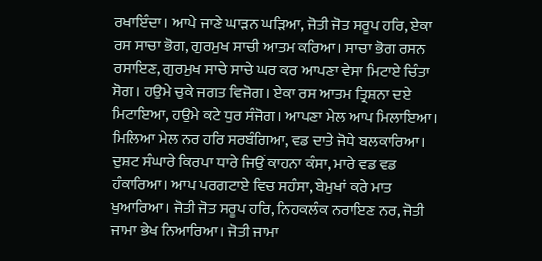ਰਖਾਇੰਦਾ। ਆਪੇ ਜਾਣੇ ਘਾੜਨ ਘੜਿਆ, ਜੋਤੀ ਜੋਤ ਸਰੂਪ ਹਰਿ, ਏਕਾ ਰਸ ਸਾਚਾ ਭੋਗ, ਗੁਰਮੁਖ ਸਾਚੀ ਆਤਮ ਕਰਿਆ। ਸਾਚਾ ਭੋਗ ਰਸਨ ਰਸਾਇਣ, ਗੁਰਮੁਖ ਸਾਚੇ ਸਾਚੇ ਘਰ ਕਰ ਆਪਣਾ ਵੇਸਾ ਮਿਟਾਏ ਚਿੰਤਾ ਸੋਗ। ਹਉਮੇ ਚੁਕੇ ਜਗਤ ਵਿਜੋਗ। ਏਕਾ ਰਸ ਆਤਮ ਤ੍ਰਿਸ਼ਨਾ ਦਏ ਮਿਟਾਇਆ, ਹਉਮੇ ਕਟੇ ਧੁਰ ਸੰਜੋਗ। ਆਪਣਾ ਮੇਲ ਆਪ ਮਿਲਾਇਆ। ਮਿਲਿਆ ਮੇਲ ਨਰ ਹਰਿ ਸਰਬੰਗਿਆ, ਵਡ ਦਾਤੇ ਜੋਧੇ ਬਲਕਾਰਿਆ। ਦੁਸ਼ਟ ਸੰਘਾਰੇ ਕਿਰਪਾ ਧਾਰੇ ਜਿਉਂ ਕਾਹਨਾ ਕੰਸਾ, ਮਾਰੇ ਵਡ ਵਡ ਹੰਕਾਰਿਆ। ਆਪ ਪਰਗਟਾਏ ਵਿਚ ਸਹੰਸਾ, ਬੇਮੁਖਾਂ ਕਰੇ ਮਾਤ ਖੁਆਰਿਆ। ਜੋਤੀ ਜੋਤ ਸਰੂਪ ਹਰਿ, ਨਿਹਕਲੰਕ ਨਰਾਇਣ ਨਰ, ਜੋਤੀ ਜਾਮਾ ਭੇਖ ਨਿਆਰਿਆ। ਜੋਤੀ ਜਾਮਾ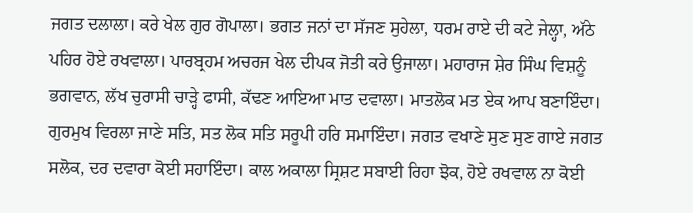ਜਗਤ ਦਲਾਲਾ। ਕਰੇ ਖੇਲ ਗੁਰ ਗੋਪਾਲਾ। ਭਗਤ ਜਨਾਂ ਦਾ ਸੱਜਣ ਸੁਹੇਲਾ, ਧਰਮ ਰਾਏ ਦੀ ਕਟੇ ਜੇਲ੍ਹਾ, ਅੱਠੇ ਪਹਿਰ ਹੋਏ ਰਖਵਾਲਾ। ਪਾਰਬ੍ਰਹਮ ਅਚਰਜ ਖੇਲ ਦੀਪਕ ਜੋਤੀ ਕਰੇ ਉਜਾਲਾ। ਮਹਾਰਾਜ ਸ਼ੇਰ ਸਿੰਘ ਵਿਸ਼ਨੂੰ ਭਗਵਾਨ, ਲੱਖ ਚੁਰਾਸੀ ਚਾੜ੍ਹੇ ਫਾਸੀ, ਕੱਢਣ ਆਇਆ ਮਾਤ ਦਵਾਲਾ। ਮਾਤਲੋਕ ਮਤ ਏਕ ਆਪ ਬਣਾਇੰਦਾ। ਗੁਰਮੁਖ ਵਿਰਲਾ ਜਾਣੇ ਸਤਿ, ਸਤ ਲੋਕ ਸਤਿ ਸਰੂਪੀ ਹਰਿ ਸਮਾਇੰਦਾ। ਜਗਤ ਵਖਾਣੇ ਸੁਣ ਸੁਣ ਗਾਏ ਜਗਤ ਸਲੋਕ, ਦਰ ਦਵਾਰਾ ਕੋਈ ਸਹਾਇੰਦਾ। ਕਾਲ ਅਕਾਲਾ ਸ੍ਰਿਸ਼ਟ ਸਬਾਈ ਰਿਹਾ ਝੋਕ, ਹੋਏ ਰਖਵਾਲ ਨਾ ਕੋਈ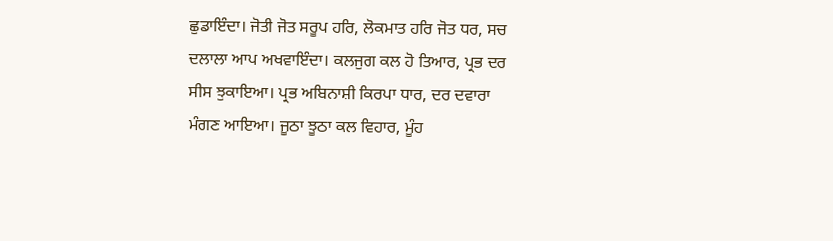ਛੁਡਾਇੰਦਾ। ਜੋਤੀ ਜੋਤ ਸਰੂਪ ਹਰਿ, ਲੋਕਮਾਤ ਹਰਿ ਜੋਤ ਧਰ, ਸਚ ਦਲਾਲਾ ਆਪ ਅਖਵਾਇੰਦਾ। ਕਲਜੁਗ ਕਲ ਹੋ ਤਿਆਰ, ਪ੍ਰਭ ਦਰ ਸੀਸ ਝੁਕਾਇਆ। ਪ੍ਰਭ ਅਬਿਨਾਸ਼ੀ ਕਿਰਪਾ ਧਾਰ, ਦਰ ਦਵਾਰਾ ਮੰਗਣ ਆਇਆ। ਜੂਠਾ ਝੂਠਾ ਕਲ ਵਿਹਾਰ, ਮੂੰਹ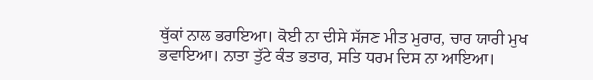ਥੁੱਕਾਂ ਨਾਲ ਭਰਾਇਆ। ਕੋਈ ਨਾ ਦੀਸੇ ਸੱਜਣ ਮੀਤ ਮੁਰਾਰ, ਚਾਰ ਯਾਰੀ ਮੁਖ ਭਵਾਇਆ। ਨਾਤਾ ਤੁੱਟੇ ਕੰਤ ਭਤਾਰ, ਸਤਿ ਧਰਮ ਦਿਸ ਨਾ ਆਇਆ।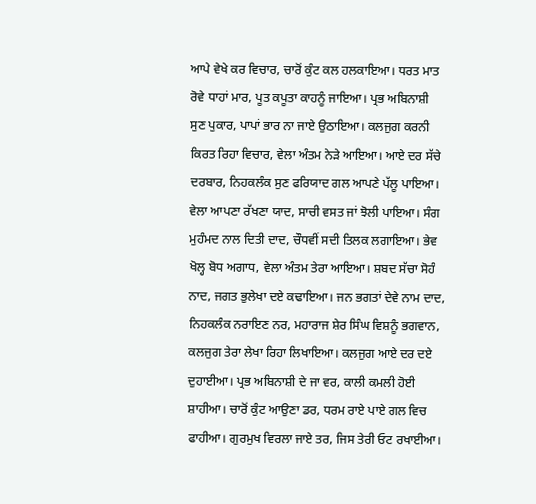ਆਪੇ ਵੇਖੇ ਕਰ ਵਿਚਾਰ, ਚਾਰੋਂ ਕੁੰਟ ਕਲ ਹਲਕਾਇਆ। ਧਰਤ ਮਾਤ ਰੋਵੇ ਧਾਹਾਂ ਮਾਰ, ਪੂਤ ਕਪੂਤਾ ਕਾਹਨੂੰ ਜਾਇਆ। ਪ੍ਰਭ ਅਬਿਨਾਸ਼ੀ ਸੁਣ ਪੁਕਾਰ, ਪਾਪਾਂ ਭਾਰ ਨਾ ਜਾਏ ਉਠਾਇਆ। ਕਲਜੁਗ ਕਰਨੀ ਕਿਰਤ ਰਿਹਾ ਵਿਚਾਰ, ਵੇਲਾ ਅੰਤਮ ਨੇੜੇ ਆਇਆ। ਆਏ ਦਰ ਸੱਚੇ ਦਰਬਾਰ, ਨਿਹਕਲੰਕ ਸੁਣ ਫਰਿਯਾਦ ਗਲ ਆਪਣੇ ਪੱਲੂ ਪਾਇਆ। ਵੇਲਾ ਆਪਣਾ ਰੱਖਣਾ ਯਾਦ, ਸਾਚੀ ਵਸਤ ਜਾਂ ਝੋਲੀ ਪਾਇਆ। ਸੰਗ ਮੁਹੰਮਦ ਨਾਲ ਦਿਤੀ ਦਾਦ, ਚੌਧਵੀਂ ਸਦੀ ਤਿਲਕ ਲਗਾਇਆ। ਭੇਵ ਖੋਲ੍ਹ ਬੋਧ ਅਗਾਧ, ਵੇਲਾ ਅੰਤਮ ਤੇਰਾ ਆਇਆ। ਸ਼ਬਦ ਸੱਚਾ ਸੋਹੰ ਨਾਦ, ਜਗਤ ਭੁਲੇਖਾ ਦਏ ਕਢਾਇਆ। ਜਨ ਭਗਤਾਂ ਦੇਵੇ ਨਾਮ ਦਾਦ, ਨਿਹਕਲੰਕ ਨਰਾਇਣ ਨਰ, ਮਹਾਰਾਜ ਸ਼ੇਰ ਸਿੰਘ ਵਿਸ਼ਨੂੰ ਭਗਵਾਨ, ਕਲਜੁਗ ਤੇਰਾ ਲੇਖਾ ਰਿਹਾ ਲਿਖਾਇਆ। ਕਲਜੁਗ ਆਏ ਦਰ ਦਏ ਦੁਹਾਈਆ। ਪ੍ਰਭ ਅਬਿਨਾਸ਼ੀ ਦੇ ਜਾ ਵਰ, ਕਾਲੀ ਕਮਲੀ ਹੋਈ ਸ਼ਾਹੀਆ। ਚਾਰੋਂ ਕੁੰਟ ਆਉਣਾ ਡਰ, ਧਰਮ ਰਾਏ ਪਾਏ ਗਲ ਵਿਚ ਫਾਹੀਆ। ਗੁਰਮੁਖ ਵਿਰਲਾ ਜਾਏ ਤਰ, ਜਿਸ ਤੇਰੀ ਓਟ ਰਖਾਈਆ।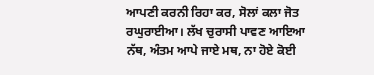ਆਪਣੀ ਕਰਨੀ ਰਿਹਾ ਕਰ, ਸੋਲਾਂ ਕਲਾ ਜੋਤ ਰਘੁਰਾਈਆ। ਲੱਖ ਚੁਰਾਸੀ ਪਾਵਣ ਆਇਆ ਨੱਥ, ਅੰਤਮ ਆਪੇ ਜਾਏ ਮਥ, ਨਾ ਹੋਏ ਕੋਈ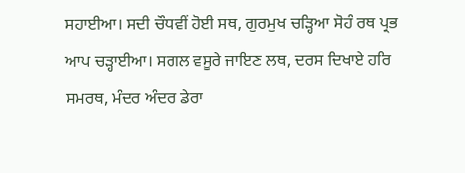ਸਹਾਈਆ। ਸਦੀ ਚੌਧਵੀਂ ਹੋਈ ਸਥ, ਗੁਰਮੁਖ ਚੜ੍ਹਿਆ ਸੋਹੰ ਰਥ ਪ੍ਰਭ ਆਪ ਚੜ੍ਹਾਈਆ। ਸਗਲ ਵਸੂਰੇ ਜਾਇਣ ਲਥ, ਦਰਸ ਦਿਖਾਏ ਹਰਿ ਸਮਰਥ, ਮੰਦਰ ਅੰਦਰ ਡੇਰਾ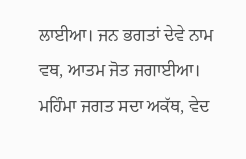ਲਾਈਆ। ਜਨ ਭਗਤਾਂ ਦੇਵੇ ਨਾਮ ਵਥ, ਆਤਮ ਜੋਤ ਜਗਾਈਆ। ਮਹਿੰਮਾ ਜਗਤ ਸਦਾ ਅਕੱਥ, ਵੇਦ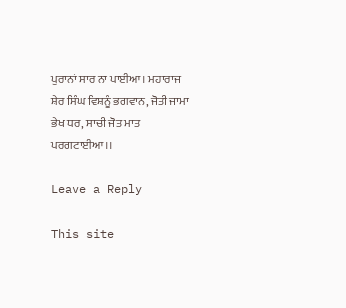ਪੁਰਾਨਾਂ ਸਾਰ ਨਾ ਪਾਈਆ। ਮਹਾਰਾਜ ਸ਼ੇਰ ਸਿੰਘ ਵਿਸ਼ਨੂੰ ਭਗਵਾਨ, ਜੋਤੀ ਜਾਮਾ ਭੇਖ ਧਰ, ਸਾਚੀ ਜੋਤ ਮਾਤ ਪਰਗਟਾਈਆ।।

Leave a Reply

This site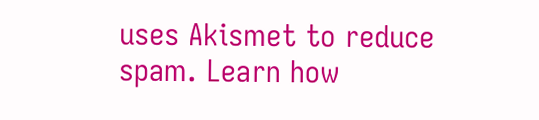uses Akismet to reduce spam. Learn how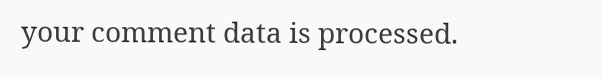your comment data is processed.